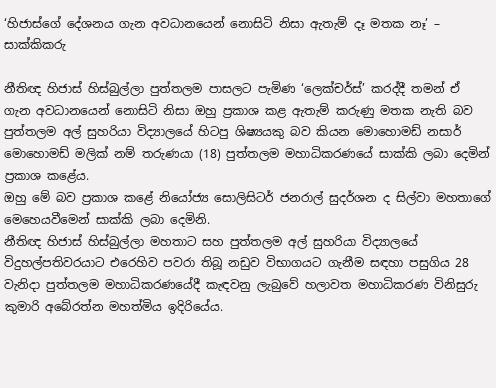‘හිජාස්ගේ දේශනය ගැන අවධානයෙන් නොසිටි නිසා ඇතැම් දෑ මතක නෑ’ – සාක්කිකරු

නීතිඥ හිජාස් හිස්බුල්ලා පුත්තලම පාසලට පැමිණ ‘ලෙක්චර්ස්’ කරද්දී තමන් ඒ ගැන අවධානයෙන් නොසිටි නිසා ඔහු ප්‍රකාශ කළ ඇතැම් කරුණු මතක නැති බව පුත්තලම අල් සුහරියා විද්‍යාලයේ හිටපු ශිෂ්‍යයකු බව කියන මොහොමඩ් නසාර් මොහොමඩ් මලික් නම් තරුණයා (18) පුත්තලම මහාධිකරණයේ සාක්කි ලබා දෙමින් ප්‍රකාශ කළේය.
ඔහු මේ බව ප්‍රකාශ කළේ නියෝජ්‍ය සොලිසිටර් ජනරාල් සුදර්ශන ද සිල්වා මහතාගේ මෙහෙයවීමෙන් සාක්කි ලබා දෙමිනි.
නීතිඥ හිජාස් හිස්බුල්ලා මහතාට සහ පුත්තලම අල් සුහරියා විද්‍යාලයේ විදුහල්පතිවරයාට එරෙහිව පවරා තිබූ නඩුව විභාගයට ගැනීම සඳහා පසුගිය 28 වැනිදා පුත්තලම මහාධිකරණයේදී කැඳවනු ලැබුවේ හලාවත මහාධිකරණ විනිසුරු කුමාරි අබේරත්න මහත්මිය ඉදිරියේය.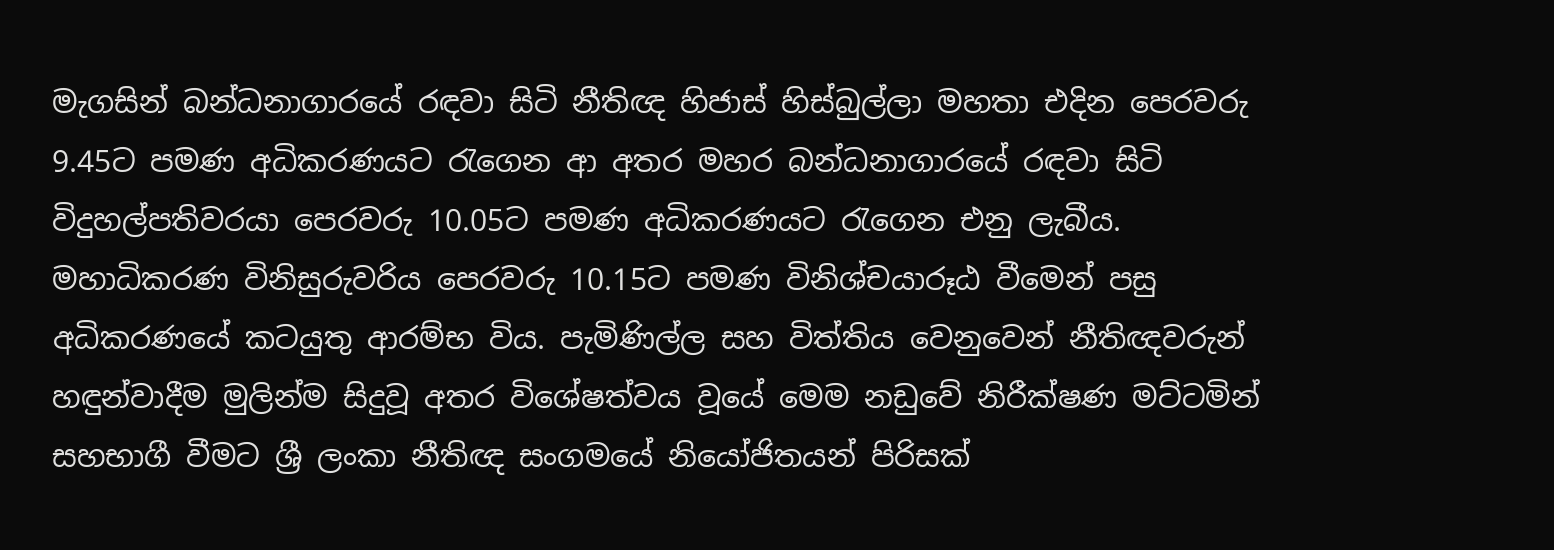මැගසින් බන්ධනාගාරයේ රඳවා සිටි නීතිඥ හිජාස් හිස්බුල්ලා මහතා එදින පෙරවරු 9.45ට පමණ අධිකරණයට රැගෙන ආ අතර මහර බන්ධනාගාරයේ රඳවා සිටි විදුහල්පතිවරයා පෙරවරු 10.05ට පමණ අධිකරණයට රැගෙන එනු ලැබීය.
මහාධිකරණ විනිසුරුවරිය පෙරවරු 10.15ට පමණ විනිශ්චයාරූඨ වීමෙන් පසු අධිකරණයේ කටයුතු ආරම්භ විය. පැමිණිල්ල සහ විත්තිය වෙනුවෙන් නීතිඥවරුන් හඳුන්වාදීම මුලින්ම සිදුවූ අතර විශේෂත්වය වූයේ මෙම නඩුවේ නිරීක්ෂණ මට්ටමින් සහභාගී වීමට ශ්‍රී ලංකා නීතිඥ සංගමයේ නියෝජිතයන් පිරිසක්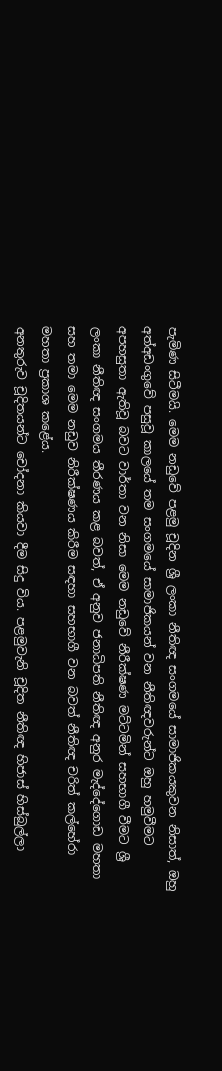පැමිණ සිටීමයි. මෙම නඩුවේ පළමු චූදින ශ්‍රී ලංකා නීතිඥ සංගමයේ සාමාජිකයකුවන නිසාත්, ඔහු අත්අඩංගුවේ පසුවූ කාලයේ තම සංගමයේ සාමාජිකයන් වන නීතිඥවරුන්ට ඔහු හමුවීමට අපහසුතා ඇතිවූ බවට වාර්තා වන නිසා මෙම නඩුවේ නීරීක්ෂණ මට්ටමින් සහභාගී වීමට ශ්‍රී ලංකා නීතිඥ සංගමය තීරණය කළ බවත්, ඒ අනුව ජනාධිපති නීතිඥ අනුර මැද්දේගොඩ මහතා සහ තමා මෙම නඩුව නිරීක්ෂණය කිරීම සඳහා සහභාගී වන බවත් නීතිඥ චරිත් කල්හේරා මහතා ප්‍රකාශ කළේය.
අනතුරුව චූදිතයන්ට චෝදනා කියවා දීම සිදු විය. පළමුවැනි චූදිත නීතිඥ හිජාස් හිස්බුල්ලා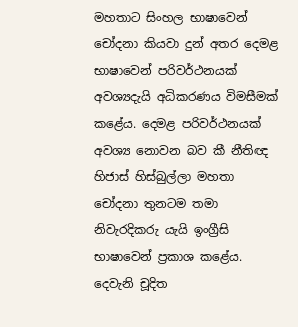මහතාට සිංහල භාෂාවෙන් චෝදනා කියවා දුන් අතර දෙමළ භාෂාවෙන් පරිවර්ථනයක් අවශ්‍යදැයි අධිකරණය විමසීමක් කළේය. දෙමළ පරිවර්ථනයක් අවශ්‍ය නොවන බව කී නීතිඥ හිජාස් හිස්බුල්ලා මහතා චෝදනා තුනටම තමා නිවැරදිකරු යැයි ඉංග්‍රීසි භාෂාවෙන් ප්‍රකාශ කළේය. දෙවැනි චූදිත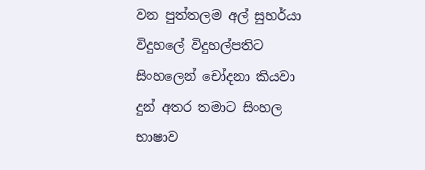වන පුත්තලම අල් සුහර්යා විදුහලේ විදුහල්පතිට සිංහලෙන් චෝදනා කියවා දුන් අතර තමාට සිංහල භාෂාව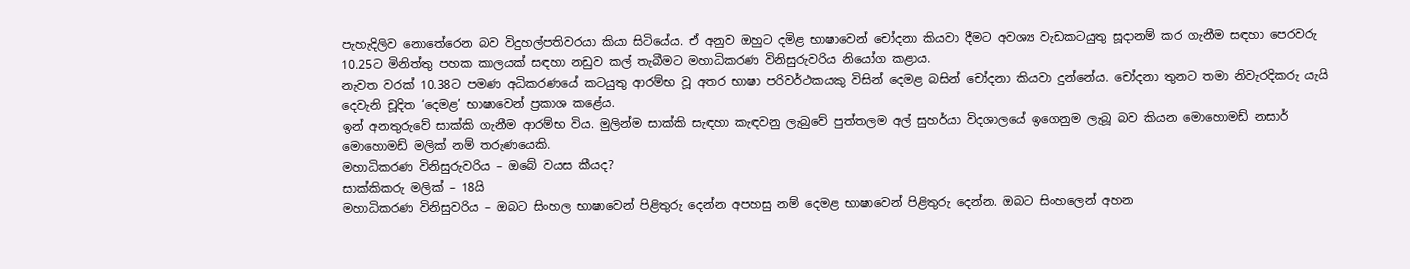පැහැදිලිව නොතේරෙන බව විදුහල්පතිවරයා කියා සිටියේය. ඒ අනුව ඔහුට දමිළ භාෂාවෙන් චෝදනා කියවා දීමට අවශ්‍ය වැඩකටයුතු සූදානම් කර ගැනීම සඳහා පෙරවරු 10.25ට මිනිත්තු පහක කාලයක් සඳහා නඩුව කල් තැබීමට මහාධිකරණ විනිසුරුවරිය නියෝග කළාය.
නැවත වරක් 10.38ට පමණ අධිකරණයේ කටයුතු ආරම්භ වූ අතර භාෂා පරිවර්ථකයකු විසින් දෙමළ බසින් චෝදනා කියවා දුන්නේය. චෝදනා තුනට තමා නිවැරදිකරු යැයි දෙවැනි චූදිත ‘දෙමළ’ භාෂාවෙන් ප්‍රකාශ කළේය.
ඉන් අනතුරුවේ සාක්කි ගැනීම ආරම්භ විය. මුලින්ම සාක්කි සැඳහා කැඳවනු ලැබුවේ පුත්තලම අල් සුහර්යා විදශාලයේ ඉගෙනුම ලැබූ බව කියන මොහොමඩ් නසාර් මොහොමඩ් මලික් නම් තරුණයෙකි.
මහාධිකරණ විනිසුරුවරිය – ඔබේ වයස කීයද?
සාක්කිකරු මලික් – 18යි
මහාධිකරණ විනිසුවරිය – ඔබට සිංහල භාෂාවෙන් පිළිතුරු දෙන්න අපහසු නම් දෙමළ භාෂාවෙන් පිළිතුරු දෙන්න. ඔබට සිංහලෙන් අහන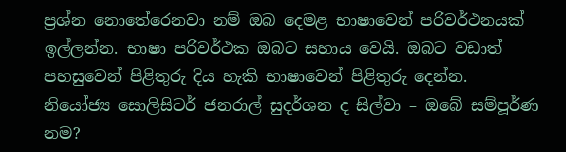ප්‍රශ්න නොතේරෙනවා නම් ඔබ දෙමළ භාෂාවෙන් පරිවර්ථනයක් ඉල්ලන්න. භාෂා පරිවර්ථක ඔබට සහාය වෙයි. ඔබට වඩාත් පහසුවෙන් පිළිතුරු දිය හැකි භාෂාවෙන් පිළිතුරු දෙන්න.
නියෝජ්‍ය සොලිසිටර් ජනරාල් සුදර්ශන ද සිල්වා – ඔබේ සම්පූර්ණ නම?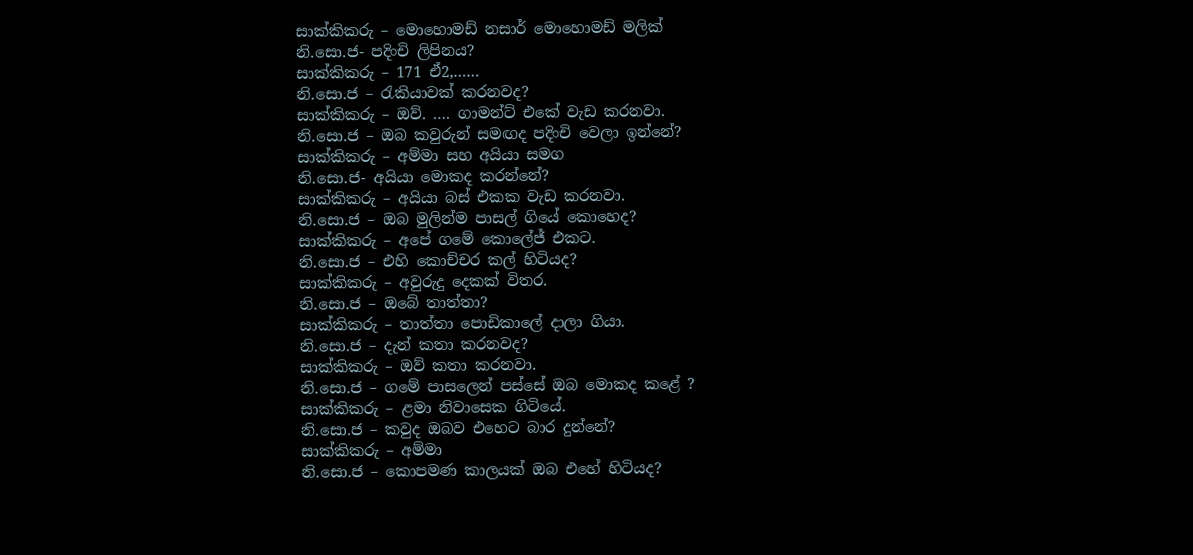සාක්කිකරු – මොහොමඩ් නසාර් මොහොමඩ් මලික්
නි.සො.ජ- පදිංචි ලිපිනය?
සාක්කිකරු – 171 ඒ2,……
නි.සො.ජ – රැකියාවක් කරනවද?
සාක්කිකරු – ඔව්. …. ගාමන්ට් එකේ වැඩ කරනවා.
නි.සො.ජ – ඔබ කවුරුන් සමඟද පදිංචි වෙලා ඉන්නේ?
සාක්කිකරු – අම්මා සහ අයියා සමග
නි.සො.ජ- අයියා මොකද කරන්නේ?
සාක්කිකරු – අයියා බස් එකක වැඩ කරනවා.
නි.සො.ජ – ඔබ මුලින්ම පාසල් ගියේ කොහෙද?
සාක්කිකරු – අපේ ගමේ කොලේජ් එකට.
නි.සො.ජ – එහි කොච්චර කල් හිටියද?
සාක්කිකරු – අවුරුදු දෙකක් විතර.
නි.සො.ජ – ඔබේ තාත්තා?
සාක්කිකරු – තාත්තා පොඩිකාලේ දාලා ගියා.
නි.සො.ජ – දැන් කතා කරනවද?
සාක්කිකරු – ඔව් කතා කරනවා.
නි.සො.ජ – ගමේ පාසලෙන් පස්සේ ඔබ මොකද කළේ ?
සාක්කිකරු – ළමා නිවාසෙක ගිටියේ.
නි.සො.ජ – කවුද ඔබව එහෙට බාර දුන්නේ?
සාක්කිකරු – අම්මා
නි.සො.ජ – කොපමණ කාලයක් ඔබ එහේ හිටියද?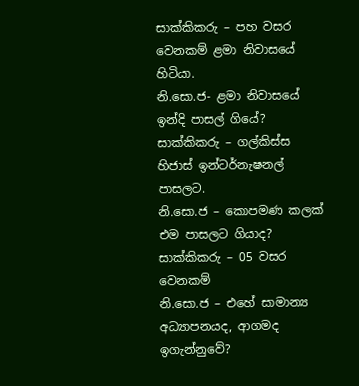සාක්කිකරු – පහ වසර වෙනකම් ළමා නිවාසයේ හිටියා.
නි.සො.ජ- ළමා නිවාසයේ ඉන්දි පාසල් ගියේ?
සාක්කිකරු – ගල්කිස්ස හිජාස් ඉන්ටර්නැෂනල් පාසලට.
නි.සො.ජ – කොපමණ කලක් එම පාසලට ගියාද?
සාක්කිකරු – 05 වසර වෙනකම්
නි.සො.ජ – එහේ සාමාන්‍ය අධ්‍යාපනයද, ආගමද ඉගැන්නුවේ?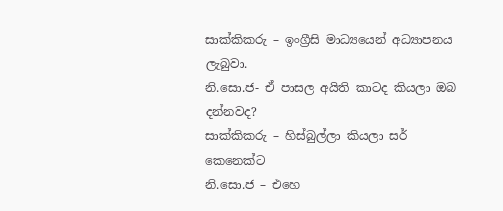සාක්කිකරු – ඉංග්‍රීසි මාධ්‍යයෙන් අධ්‍යාපනය ලැබුවා.
නි.සො.ජ- ඒ පාසල අයිති කාටද කියලා ඔබ දන්නවද?
සාක්කිකරු – හිස්බුල්ලා කියලා සර් කෙනෙක්ට
නි.සො.ජ – එහෙ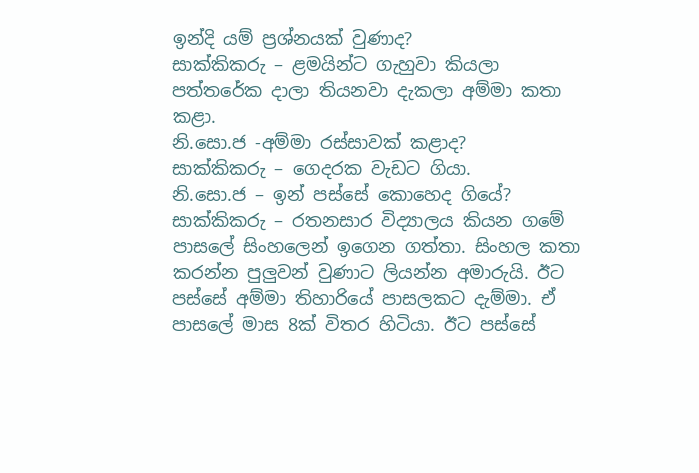ඉන්දි යම් ප්‍රශ්නයක් වුණාද?
සාක්කිකරු – ළමයින්ට ගැහුවා කියලා පත්තරේක දාලා තියනවා දැකලා අම්මා කතා කළා.
නි.සො.ජ -අම්මා රස්සාවක් කළාද?
සාක්කිකරු – ගෙදරක වැඩට ගියා.
නි.සො.ජ – ඉන් පස්සේ කොහෙද ගියේ?
සාක්කිකරු – රතනසාර විද්‍යාලය කියන ගමේ පාසලේ සිංහලෙන් ඉගෙන ගත්තා. සිංහල කතා කරන්න පුලුවන් වුණාට ලියන්න අමාරුයි. ඊට පස්සේ අම්මා තිහාරියේ පාසලකට දැම්මා. ඒ පාසලේ මාස 8ක් විතර හිටියා. ඊට පස්සේ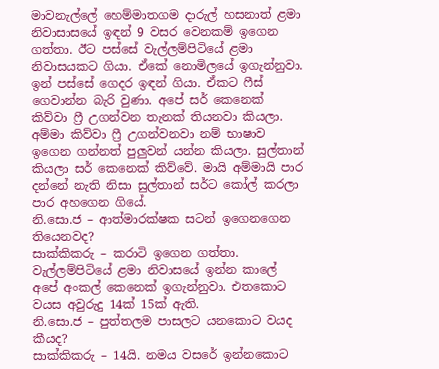මාවනැල්ලේ හෙම්මාතගම දාරුල් හසනාත් ළමා නිවාසාසයේ ඉඳන් 9 වසර වෙනකම් ඉගෙන ගත්තා. ඊට පස්සේ වැල්ලම්පිටියේ ළමා නිවාසයකට ගියා. ඒකේ නොමිලයේ ඉගැන්නුවා. ඉන් පස්සේ ගෙදර ඉඳන් ගියා. ඒකට ෆීස් ගෙවාන්න බැරි වුණා. අපේ සර් කෙනෙක් කිව්වා ෆ්‍රී උගන්වන තැනක් තියනවා කියලා. අම්මා කිව්වා ෆ්‍රී උගන්වනවා නම් භාෂාව ඉගෙන ගන්නත් පුලුවන් යන්න කියලා. සුල්තාන් කියලා සර් කෙනෙක් කිව්වේ. මායි අම්මායි පාර දන්නේ නැති නිසා සුල්තාන් සර්ට කෝල් කරලා පාර අහගෙන ගියේ.
නි.සො.ජ – ආත්මාරක්ෂක සටන් ඉගෙනගෙන තියෙනවද?
සාක්කිකරු – කරාටි ඉගෙන ගත්තා. වැල්ලම්පිටියේ ළමා නිවාසයේ ඉන්න කාලේ අපේ අංකල් කෙනෙක් ඉගැන්නුවා. එතකොට වයස අවුරුදු 14ක් 15ක් ඇති.
නි.සො.ජ – පුත්තලම පාසලට යනකොට වයද කීයද?
සාක්කිකරු – 14යි. නමය වසරේ ඉන්නකොට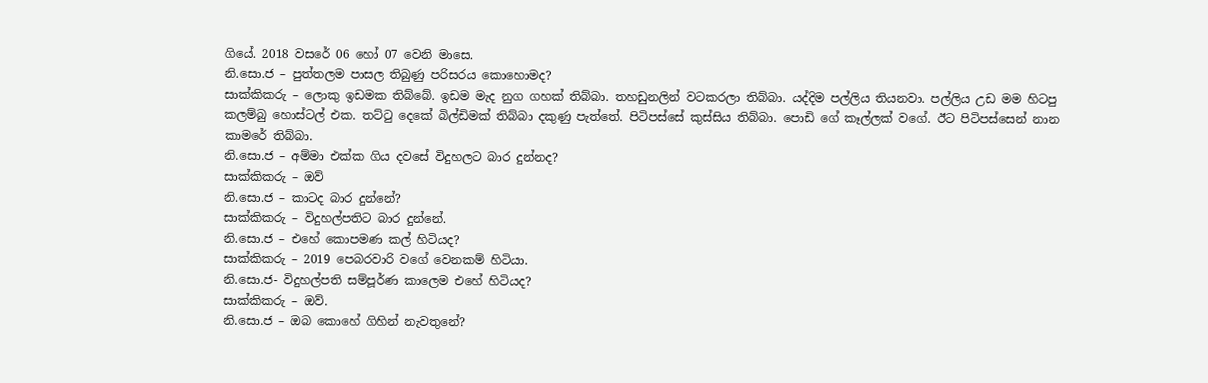ගියේ. 2018 වසරේ 06 හෝ 07 වෙනි මාසෙ.
නි.සො.ජ – පුත්තලම පාසල තිබුණු පරිසරය කොහොමද?
සාක්කිකරු – ලොකු ඉඩමක තිබ්බේ. ඉඩම මැද නුග ගහක් තිබ්බා. තහඩුනලින් වටකරලා තිබ්බා. යද්දිම පල්ලිය තියනවා. පල්ලිය උඩ මම හිටපු කලම්බු හොස්ටල් එක. තට්ටු දෙකේ බිල්ඩිමක් තිබ්බා දකුණු පැත්තේ. පිටිපස්සේ කුස්සිය තිබ්බා. පොඩි ගේ කෑල්ලක් වගේ. ඊට පිටිපස්සෙන් නාන කාමරේ තිබ්බා.
නි.සො.ජ – අම්මා එක්ක ගිය දවසේ විදුහලට බාර දුන්නද?
සාක්කිකරු – ඔව්
නි.සො.ජ – කාටද බාර දුන්නේ?
සාක්කිකරු – විදුහල්පතිට බාර දුන්නේ.
නි.සො.ජ – එහේ කොපමණ කල් හිටියද?
සාක්කිකරු – 2019 පෙබරවාරි වගේ වෙනකම් හිටියා.
නි.සො.ජ- විදුහල්පති සම්පූර්ණ කාලෙම එහේ හිටියද?
සාක්කිකරු – ඔව්.
නි.සො.ජ – ඔබ කොහේ ගිහින් නැවතුනේ?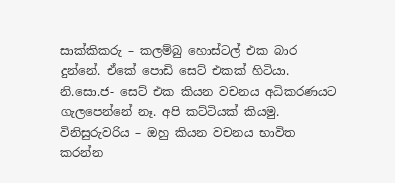සාක්කිකරු – කලම්බු හොස්ටල් එක බාර දුන්නේ. ඒකේ පොඩි සෙට් එකක් හිටියා.
නි.සො.ජ- සෙට් එක කියන වචනය අධිකරණයට ගැලපෙන්නේ නෑ. අපි කට්ටියක් කියමු.
විනිසුරුවරිය – ඔහු කියන වචනය භාවිත කරන්න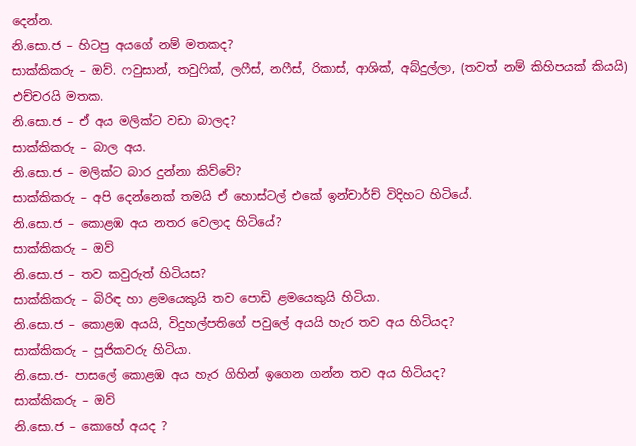දෙන්න.
නි.සො.ජ – හිටපු අයගේ නම් මතකද?
සාක්කිකරු – ඔව්. ෆවුසාන්, තවුෆික්, ලෆීස්, නෆීස්, රිකාස්, ආශික්, අබ්දුල්ලා, (තවත් නම් කිහිපයක් කියයි) එච්චරයි මතක.
නි.සො.ජ – ඒ අය මලික්ට වඩා බාලද?
සාක්කිකරු – බාල අය.
නි.සො.ජ – මලික්ට බාර දුන්නා කිව්වේ?
සාක්කිකරු – අපි දෙන්නෙක් තමයි ඒ හොස්ටල් එකේ ඉන්චාර්ච් විදිහට හිටියේ.
නි.සො.ජ – කොළඹ අය නතර වෙලාද හිටියේ?
සාක්කිකරු – ඔව්
නි.සො.ජ – තව කවුරුත් හිටියස?
සාක්කිකරු – බිරිඳ හා ළමයෙකුයි තව පොඩි ළමයෙකුයි හිටියා.
නි.සො.ජ – කොළඹ අයයි, විදුහල්පතිගේ පවුලේ අයයි හැර තව අය හිටියද?
සාක්කිකරු – පූජිකවරු හිටියා.
නි.සො.ජ- පාසලේ කොළඹ අය හැර ගිහින් ඉගෙන ගන්න තව අය හිටියද?
සාක්කිකරු – ඔව්
නි.සො.ජ – කොහේ අයද ?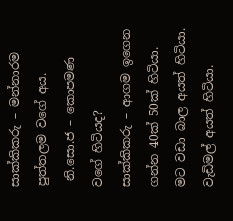සාක්කිකරු – මන්නාරම පුත්තලම වගේ අය.
 නි.සො.ජ – කොපමණ වගේ හිටියද?
සාක්කිකරු – ආගම ඉගෙන ගන්න 40ක් 50ක් හිටියා. මට වඩා බාල අයත් හිටියා. වැඩිමල් අයත් හිටියා.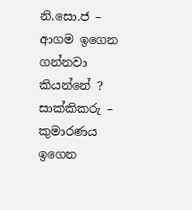නි.සො.ජ – ආගම ඉගෙන ගන්නවා කියන්නේ ?
සාක්කිකරු – කුමාරණය ඉගෙන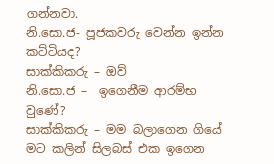ගන්නවා.
නි.සො.ජ- පූජකවරු වෙන්න ඉන්න කට්ටියද?
සාක්කිකරු – ඔව්
නි.සො.ජ –  ඉගෙනීම ආරම්භ වුණේ?
සාක්කිකරු – මම බලාගෙන ගියේ මට කලින් සිලබස් එක ඉගෙන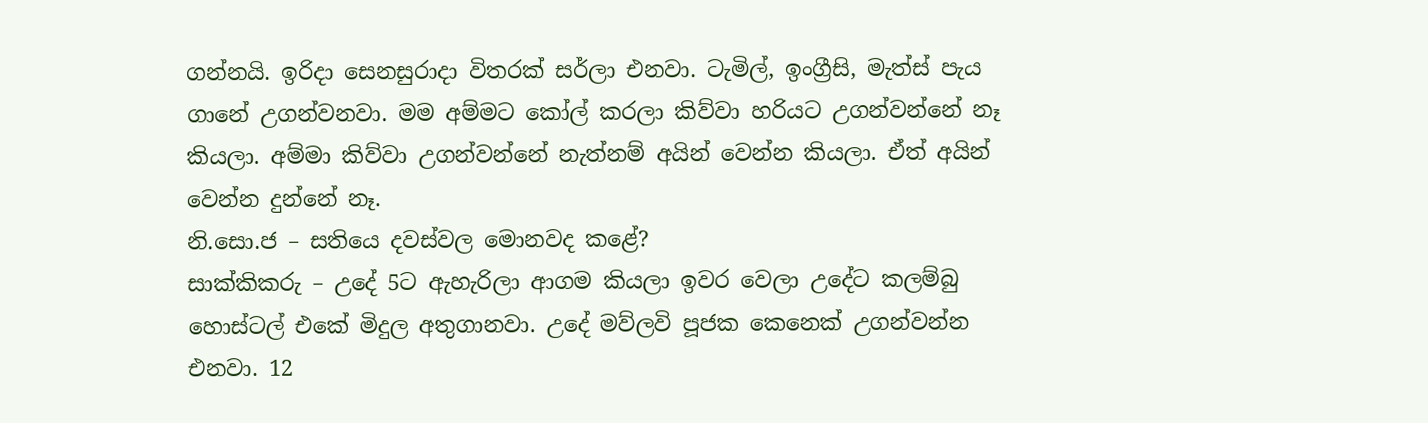ගන්නයි. ඉරිදා සෙනසුරාදා විතරක් සර්ලා එනවා. ටැමිල්, ඉංග්‍රීසි, මැත්ස් පැය ගානේ උගන්වනවා. මම අම්මට කෝල් කරලා කිව්වා හරියට උගන්වන්නේ නෑ කියලා. අම්මා කිව්වා උගන්වන්නේ නැත්නම් අයින් වෙන්න කියලා. ඒත් අයින් වෙන්න දුන්නේ නෑ.
නි.සො.ජ – සතියෙ දවස්වල මොනවද කළේ?
සාක්කිකරු – උදේ 5ට ඇහැරිලා ආගම කියලා ඉවර වෙලා උදේට කලම්බු හොස්ටල් එකේ මිදුල අතුගානවා. උදේ මව්ලවි පූජක කෙනෙක් උගන්වන්න එනවා. 12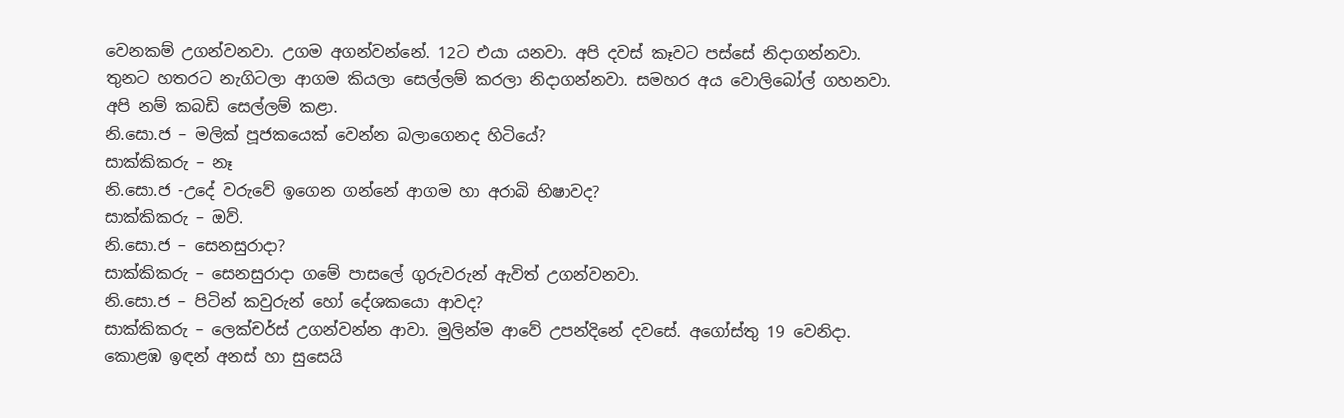වෙනකම් උගන්වනවා. උගම අගන්වන්නේ. 12ට එයා යනවා. අපි දවස් කෑවට පස්සේ නිදාගන්නවා. තුනට හතරට නැගිටලා ආගම කියලා සෙල්ලම් කරලා නිදාගන්නවා. සමහර අය වොලිබෝල් ගහනවා. අපි නම් කබඩි සෙල්ලම් කළා.
නි.සො.ජ – මලික් පූජකයෙක් වෙන්න බලාගෙනද හිටියේ?
සාක්කිකරු – නෑ
නි.සො.ජ -උදේ වරුවේ ඉගෙන ගන්නේ ආගම හා අරාබි භිෂාවද?
සාක්කිකරු – ඔව්.
නි.සො.ජ – සෙනසුරාදා?
සාක්කිකරු – සෙනසුරාදා ගමේ පාසලේ ගුරුවරුන් ඇවිත් උගන්වනවා.
නි.සො.ජ – පිටින් කවුරුන් හෝ දේශකයො ආවද?
සාක්කිකරු – ලෙක්චර්ස් උගන්වන්න ආවා. මුලින්ම ආවේ උපන්දිනේ දවසේ. අගෝස්තු 19 වෙනිදා. කොළඹ ඉඳන් අනස් හා සුසෙයි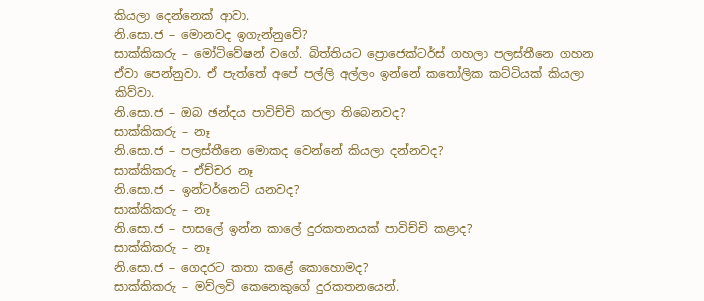කියලා දෙන්නෙක් ආවා.
නි.සො.ජ – මොනවද ඉගැන්නුවේ?
සාක්කිකරු – මෝටිවේෂන් වගේ. බිත්තියට ප්‍රොජෙක්ටර්ස් ගහලා පලස්තීනෙ ගහන ඒවා පෙන්නුවා. ඒ පැත්තේ අපේ පල්ලි අල්ලං ඉන්නේ කතෝලික කට්ටියක් කියලා කිව්වා.
නි.සො.ජ – ඔබ ඡන්දය පාවිච්චි කරලා තිබෙනවද?
සාක්කිකරු – නෑ
නි.සො.ජ – පලස්තීනෙ මොකද වෙන්නේ කියලා දන්නවද?
සාක්කිකරු – ඒච්චර නෑ
නි.සො.ජ – ඉන්ටර්නෙට් යනවද?
සාක්කිකරු – නෑ
නි.සො.ජ – පාසලේ ඉන්න කාලේ දුරකතනයක් පාවිච්චි කළාද?
සාක්කිකරු – නෑ
නි.සො.ජ – ගෙදරට කතා කළේ කොහොමද?
සාක්කිකරු – මව්ලවි කෙනෙකුගේ දුරකතනයෙන්.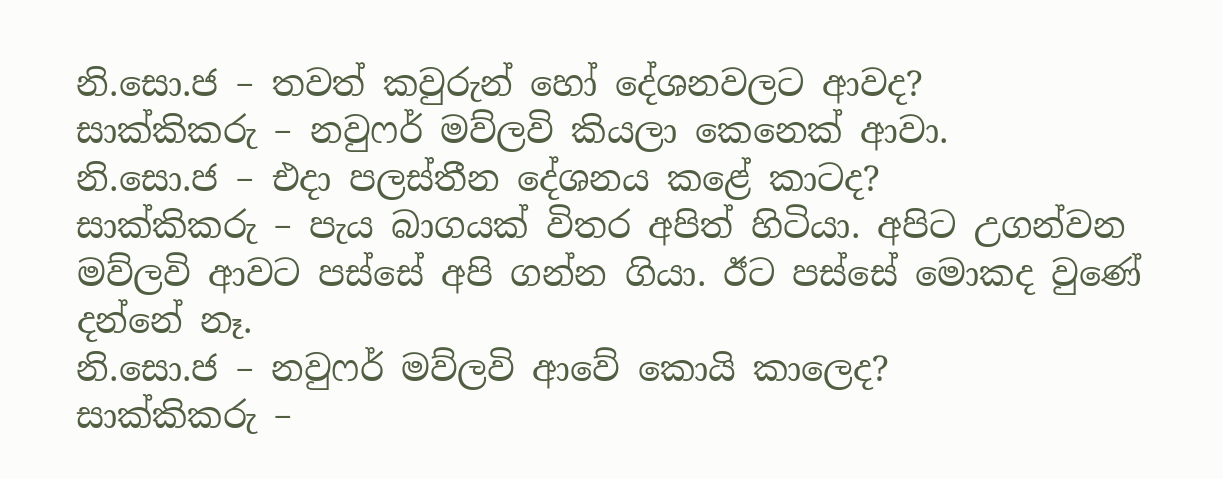නි.සො.ජ – තවත් කවුරුන් හෝ දේශනවලට ආවද?
සාක්කිකරු – නවුෆර් මව්ලවි කියලා කෙනෙක් ආවා.
නි.සො.ජ – එදා පලස්තීන දේශනය කළේ කාටද?
සාක්කිකරු – පැය බාගයක් විතර අපිත් හිටියා. අපිට උගන්වන මව්ලවි ආවට පස්සේ අපි ගන්න ගියා. ඊට පස්සේ මොකද වුණේ දන්නේ නෑ.
නි.සො.ජ – නවුෆර් මව්ලවි ආවේ කොයි කාලෙද?
සාක්කිකරු –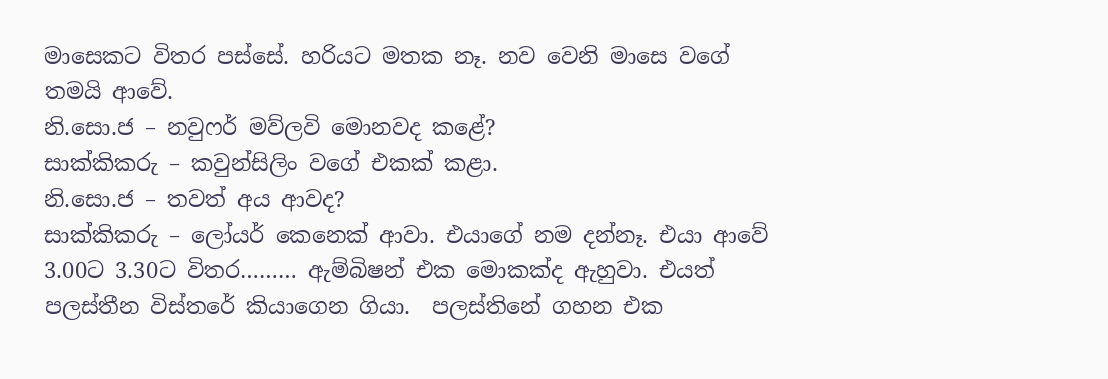මාසෙකට විතර පස්සේ. හරියට මතක නෑ. නව වෙනි මාසෙ වගේ තමයි ආවේ.
නි.සො.ජ – නවුෆර් මව්ලවි මොනවද කළේ?
සාක්කිකරු – කවුන්සිලිං වගේ එකක් කළා.
නි.සො.ජ – තවත් අය ආවද?
සාක්කිකරු – ලෝයර් කෙනෙක් ආවා. එයාගේ නම දන්නෑ. එයා ආවේ 3.00ට 3.30ට විතර……… ඇම්බිෂන් එක මොකක්ද ඇහුවා. එයත් පලස්තීන විස්තරේ කියාගෙන ගියා.  පලස්තිනේ ගහන එක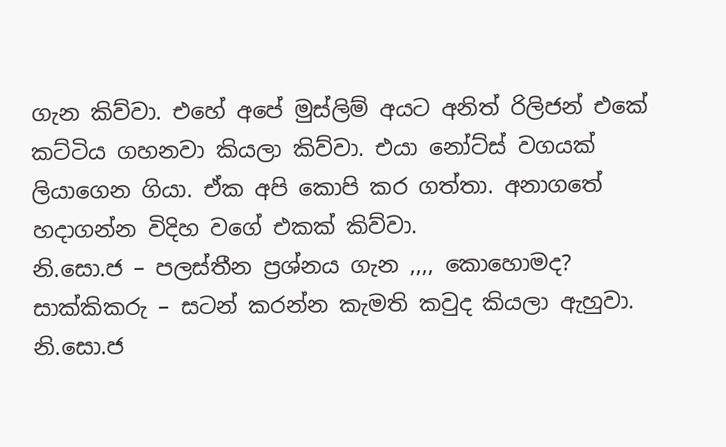ගැන කිව්වා. එහේ අපේ මුස්ලිම් අයට අනිත් රිලිජන් එකේ කට්ටිය ගහනවා කියලා කිව්වා. එයා නෝට්ස් වගයක් ලියාගෙන ගියා. ඒක අපි කොපි කර ගත්තා. අනාගතේ හදාගන්න විදිහ වගේ එකක් කිව්වා.
නි.සො.ජ – පලස්තීන ප්‍රශ්නය ගැන ,,,, කොහොමද?
සාක්කිකරු – සටන් කරන්න කැමති කවුද කියලා ඇහුවා.
නි.සො.ජ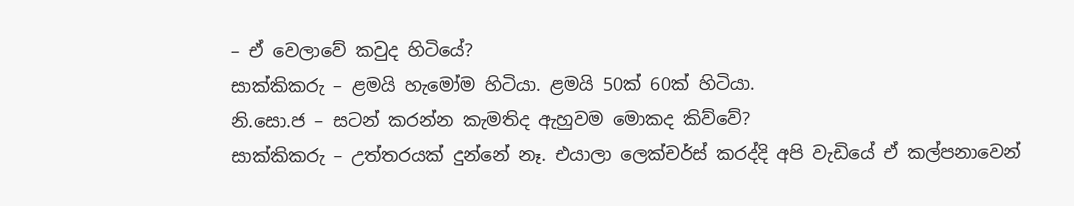– ඒ වෙලාවේ කවුද හිටියේ?
සාක්කිකරු – ළමයි හැමෝම හිටියා. ළමයි 50ක් 60ක් හිටියා.
නි.සො.ජ – සටන් කරන්න කැමතිද ඇහුවම මොකද කිව්වේ?
සාක්කිකරු – උත්තරයක් දුන්නේ නෑ. එයාලා ලෙක්චර්ස් කරද්දි අපි වැඩියේ ඒ කල්පනාවෙන්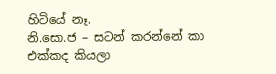හිටියේ නෑ.
නි.සො.ජ – සටන් කරන්නේ කා එක්කද කියලා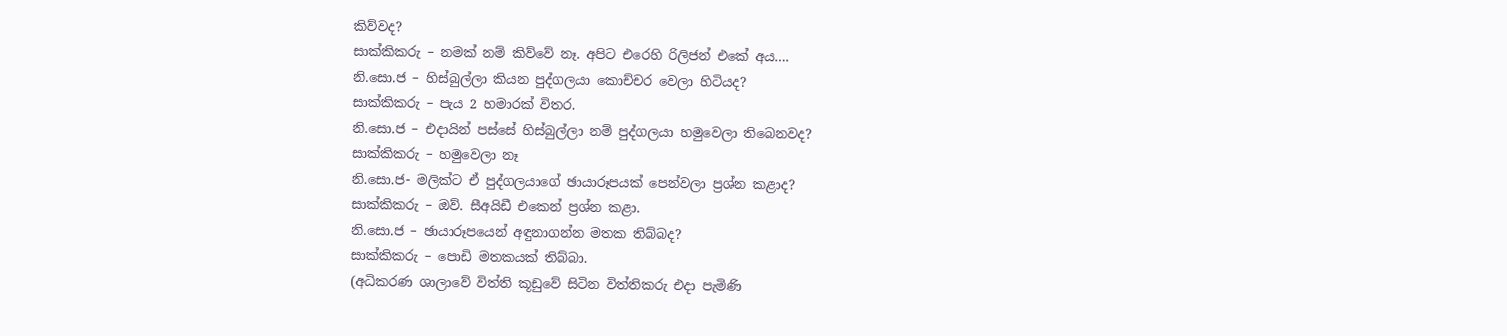කිව්වද?
සාක්කිකරු – නමක් නම් කිව්වේ නෑ. අපිට එරෙහි රිලිජන් එකේ අය….
නි.සො.ජ – හිස්බුල්ලා කියන පුද්ගලයා කොච්චර වෙලා හිටියද?
සාක්කිකරු – පැය 2 හමාරක් විතර.
නි.සො.ජ – එදායින් පස්සේ හිස්බුල්ලා නම් පුද්ගලයා හමුවෙලා තිබෙනවද?
සාක්කිකරු – හමුවෙලා නෑ
නි.සො.ජ- මලික්ට ඒ පුද්ගලයාගේ ඡායාරූපයක් පෙන්වලා ප්‍රශ්න කළාද?
සාක්කිකරු – ඔව්. සීඅයිඩී එකෙන් ප්‍රශ්න කළා.
නි.සො.ජ – ඡායාරූපයෙන් අඳුනාගන්න මතක තිබ්බද?
සාක්කිකරු – පොඩි මතකයක් තිබ්බා.
(අධිකරණ ශාලාවේ විත්ති කූඩුවේ සිටින විත්තිකරු එදා පැමිණි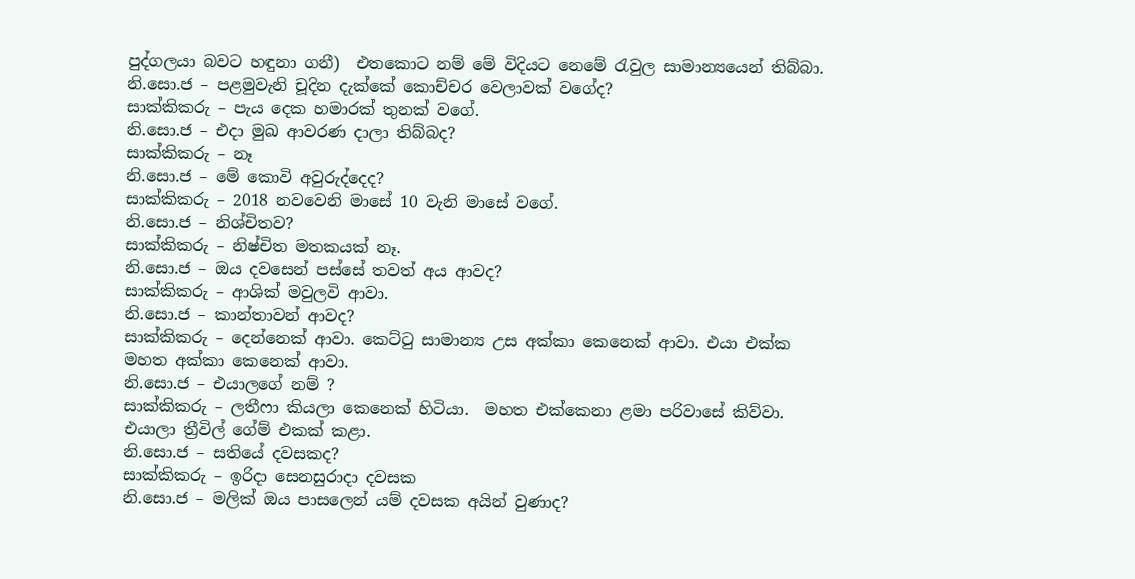පුද්ගලයා බවට හඳුනා ගනී)  එතකොට නම් මේ විදියට නෙමේ රැවුල සාමාන්‍යයෙන් තිබ්බා.
නි.සො.ජ – පළමුවැනි චූදින දැක්කේ කොච්චර වෙලාවක් වගේද?
සාක්කිකරු – පැය දෙක හමාරක් තුනක් වගේ.
නි.සො.ජ – එදා මුඛ ආවරණ දාලා තිබ්බද?
සාක්කිකරු – නෑ
නි.සො.ජ – මේ කොවි අවුරුද්දෙද?
සාක්කිකරු – 2018 නවවෙනි මාසේ 10 වැනි මාසේ වගේ.
නි.සො.ජ – නිශ්චිතව?
සාක්කිකරු – නිෂ්චිත මතකයක් නෑ.
නි.සො.ජ – ඔය දවසෙන් පස්සේ තවත් අය ආවද?
සාක්කිකරු – ආශික් මවුලවි ආවා.
නි.සො.ජ – කාන්තාවන් ආවද?
සාක්කිකරු – දෙන්නෙක් ආවා. කෙට්ටු සාමාන්‍ය උස අක්කා කෙනෙක් ආවා. එයා එක්ක මහත අක්කා කෙනෙක් ආවා.
නි.සො.ජ – එයාලගේ නම් ?
සාක්කිකරු – ලතීෆා කියලා කෙනෙක් හිටියා.  මහත එක්කෙනා ළමා පරිවාසේ කිව්වා. එයාලා ත්‍රීවිල් ගේම් එකක් කළා.
නි.සො.ජ – සතියේ දවසකද?
සාක්කිකරු – ඉරිදා සෙනසුරාදා දවසක
නි.සො.ජ – මලික් ඔය පාසලෙන් යම් දවසක අයින් වුණාද?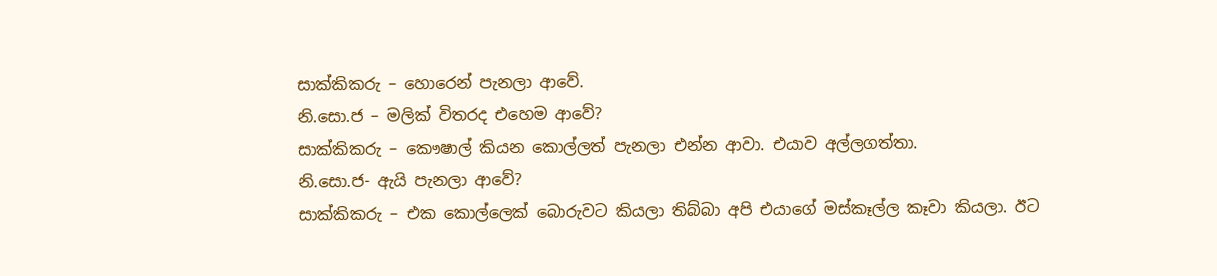සාක්කිකරු – හොරෙන් පැනලා ආවේ.
නි.සො.ජ – මලික් විතරද එහෙම ආවේ?
සාක්කිකරු – කෞෂාල් කියන කොල්ලත් පැනලා එන්න ආවා. එයාව අල්ලගත්තා.
නි.සො.ජ- ඇයි පැනලා ආවේ?
සාක්කිකරු – එක කොල්ලෙක් බොරුවට කියලා තිබ්බා අපි එයාගේ මස්කෑල්ල කෑවා කියලා. ඊට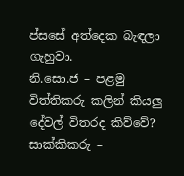ප්සසේ අත්දෙක බැඳලා ගැහුවා.
නි.සො.ජ – පළමු විත්තිකරු කලින් කියලු දේවල් විතරද කිව්වේ?
සාක්කිකරු –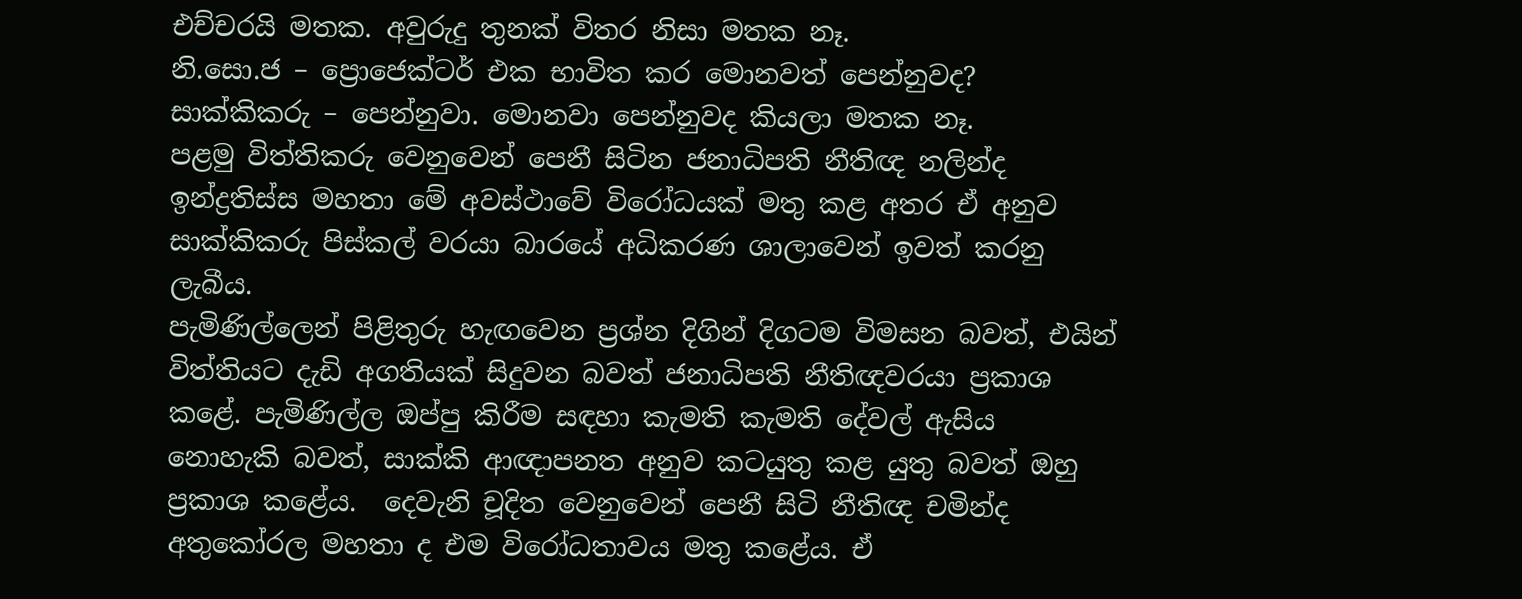එච්චරයි මතක. අවුරුදු තුනක් විතර නිසා මතක නෑ.
නි.සො.ජ – ප්‍රොජෙක්ටර් එක භාවිත කර මොනවත් පෙන්නුවද?
සාක්කිකරු – පෙන්නුවා. මොනවා පෙන්නුවද කියලා මතක නෑ.
පළමු විත්තිකරු වෙනුවෙන් පෙනී සිටින ජනාධිපති නීතිඥ නලින්ද ඉන්ද්‍රතිස්ස මහතා මේ අවස්ථාවේ විරෝධයක් මතු කළ අතර ඒ අනුව සාක්කිකරු පිස්කල් වරයා බාරයේ අධිකරණ ශාලාවෙන් ඉවත් කරනු ලැබීය.
පැමිණිල්ලෙන් පිළිතුරු හැඟවෙන ප්‍රශ්න දිගින් දිගටම විමසන බවත්, එයින් විත්තියට දැඩි අගතියක් සිදුවන බවත් ජනාධිපති නීතිඥවරයා ප්‍රකාශ කළේ. පැමිණිල්ල ඔප්පු කිරීම සඳහා කැමති කැමති දේවල් ඇසිය නොහැකි බවත්, සාක්කි ආඥාපනත අනුව කටයුතු කළ යුතු බවත් ඔහු ප්‍රකාශ කළේය.  දෙවැනි චූදිත වෙනුවෙන් පෙනී සිටි නීතිඥ චමින්ද අතුකෝරල මහතා ද එම විරෝධතාවය මතු කළේය. ඒ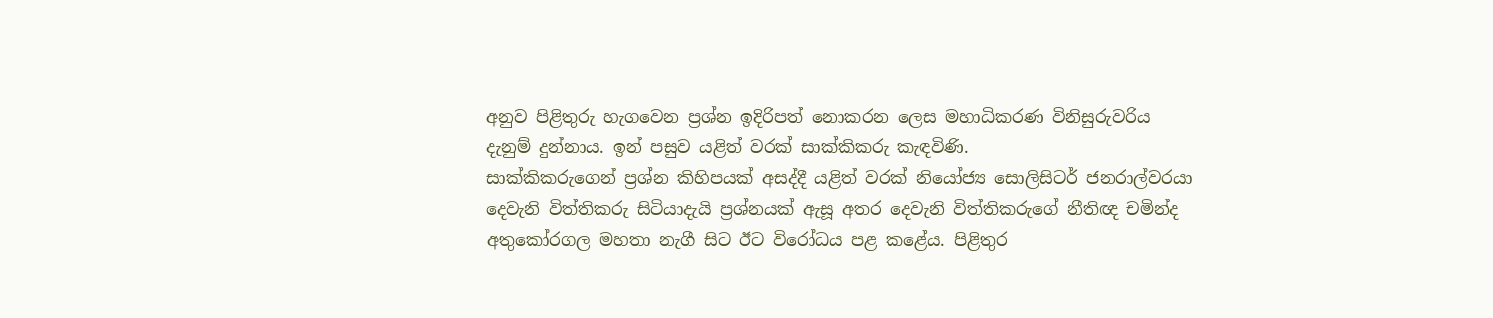අනුව පිළිතුරු හැගවෙන ප්‍රශ්න ඉදිරිපත් නොකරන ලෙස මහාධිකරණ විනිසුරුවරිය දැනුම් දුන්නාය. ඉන් පසුව යළිත් වරක් සාක්කිකරු කැඳවිණි.
සාක්කිකරුගෙන් ප්‍රශ්න කිහිපයක් අසද්දී යළිත් වරක් නියෝජ්‍ය සොලිසිටර් ජනරාල්වරයා දෙවැනි විත්තිකරු සිටියාදැයි ප්‍රශ්නයක් ඇසූ අතර දෙවැනි විත්තිකරුගේ නීතිඥ චමින්ද අතුකෝරගල මහතා නැගී සිට ඊට විරෝධය පළ කළේය. පිළිතුර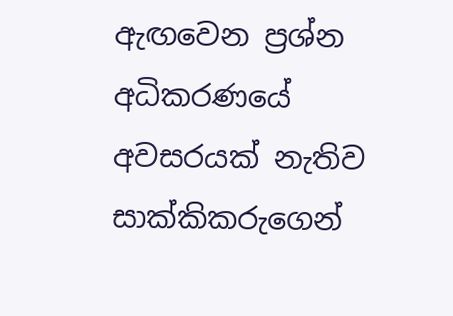ඇඟවෙන ප්‍රශ්න අධිකරණයේ අවසරයක් නැතිව සාක්කිකරුගෙන්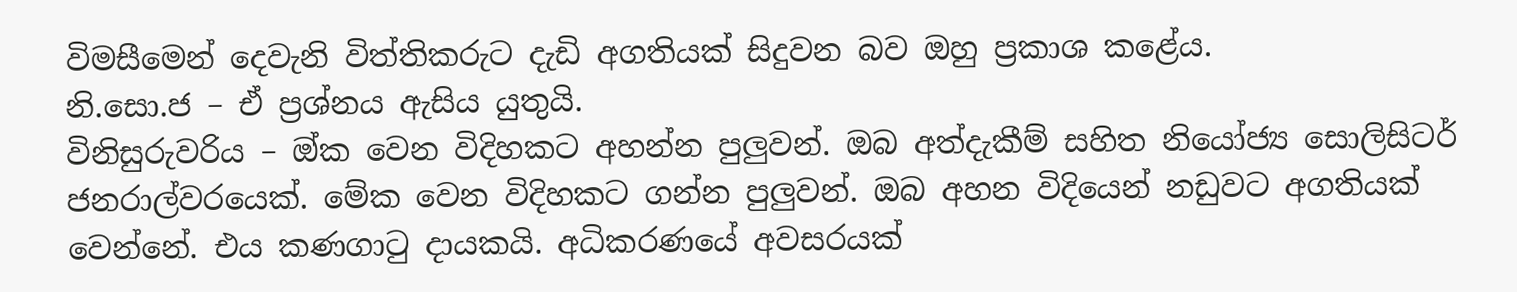විමසීමෙන් දෙවැනි විත්තිකරුට දැඩි අගතියක් සිදුවන බව ඔහු ප්‍රකාශ කළේය.
නි.සො.ජ – ඒ ප්‍රශ්නය ඇසිය යුතුයි.
විනිසුරුවරිය – ඔ්ක වෙන විදිහකට අහන්න පුලුවන්. ඔබ අත්දැකීම් සහිත නියෝජ්‍ය සොලිසිටර් ජනරාල්වරයෙක්. මේක වෙන විදිහකට ගන්න පුලුවන්. ඔබ අහන විදියෙන් නඩුවට අගතියක් වෙන්නේ. එය කණගාටු දායකයි. අධිකරණයේ අවසරයක්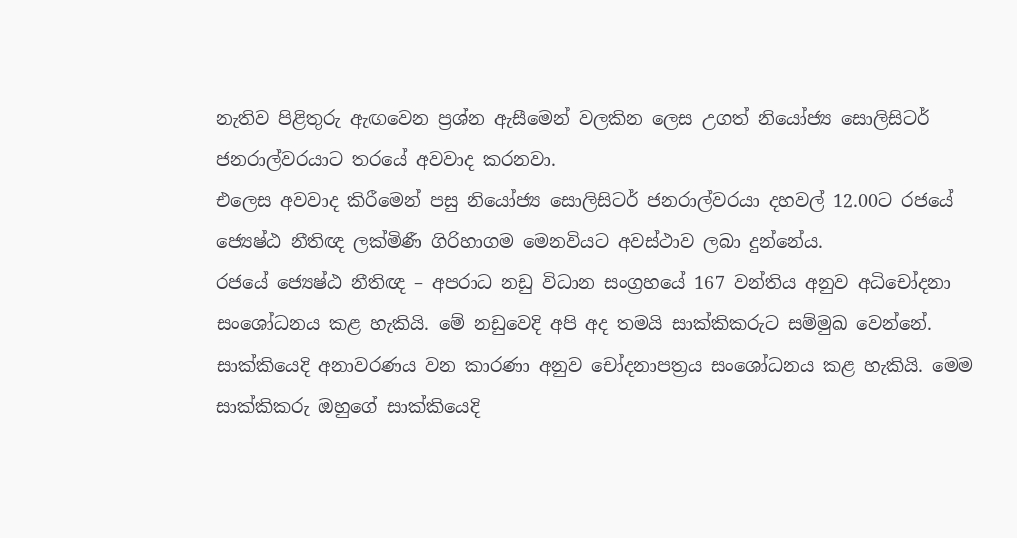නැතිව පිළිතුරු ඇඟවෙන ප්‍රශ්න ඇසීමෙන් වලකින ලෙස උගත් නියෝජ්‍ය සොලිසිටර් ජනරාල්වරයාට තරයේ අවවාද කරනවා.
එලෙස අවවාද කිරීමෙන් පසු නියෝජ්‍ය සොලිසිටර් ජනරාල්වරයා දහවල් 12.00ට රජයේ ජ්‍යෙෂ්ඨ නීතිඥ ලක්මිණී ගිරිහාගම මෙනවියට අවස්ථාව ලබා දුන්නේය.
රජයේ ජ්‍යෙෂ්ඨ නීතිඥ – අපරාධ නඩු විධාන සංග්‍රහයේ 167 වන්තිය අනුව අධිචෝදනා සංශෝධනය කළ හැකියි. මේ නඩුවෙදි අපි අද තමයි සාක්කිකරුට සම්මුඛ වෙන්නේ. සාක්කියෙදි අනාවරණය වන කාරණා අනුව චෝදනාපත්‍රය සංශෝධනය කළ හැකියි. මෙම සාක්කිකරු ඔහුගේ සාක්කියෙදි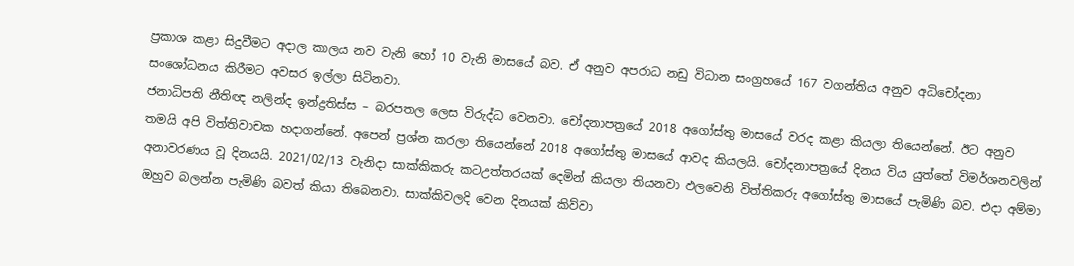ප්‍රකාශ කළා සිදුවීමට අදාල කාලය නව වැනි හෝ 10 වැනි මාසයේ බව. ඒ අනුව අපරාධ නඩු විධාන සංග්‍රහයේ 167 වගන්තිය අනුව අධිචෝදනා සංශෝධනය කිරීමට අවසර ඉල්ලා සිටිනවා.
ජනාධිපති නීතිඥ නලින්ද ඉන්ද්‍රතිස්ස – බරපතල ලෙස විරුද්ධ වෙනවා. චෝදනාපත්‍රයේ 2018 අගෝස්තු මාසයේ වරද කළා කියලා තියෙන්නේ. ඊට අනුව තමයි අපි විත්තිවාචක හදාගන්නේ. අපෙන් ප්‍රශ්න කරලා තියෙන්නේ 2018 අගෝස්තු මාසයේ ආවද කියලයි. චෝදනාපත්‍රයේ දිනය විය යුත්තේ විමර්ශනවලින් අනාවරණය වූ දිනයයි. 2021/02/13 වැනිදා සාක්කිකරු කටඋත්තරයක් දෙමින් කියලා තියනවා ඵලවෙනි විත්තිකරු අගෝස්තු මාසයේ පැමිණි බව. එදා අම්මා ඔහුව බලන්න පැමිණි බවත් කියා තිබෙනවා. සාක්කිවලදි වෙන දිනයක් කිව්වා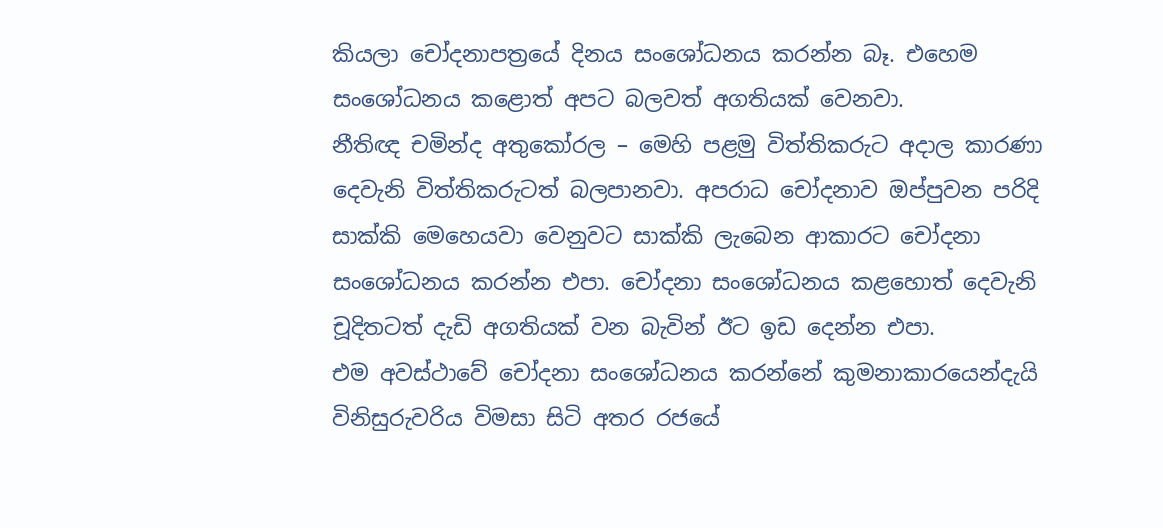කියලා චෝදනාපත්‍රයේ දිනය සංශෝධනය කරන්න බෑ. එහෙම සංශෝධනය කළොත් අපට බලවත් අගතියක් වෙනවා.
නීතිඥ චමින්ද අතුකෝරල – මෙහි පළමු විත්තිකරුට අදාල කාරණා දෙවැනි විත්තිකරුටත් බලපානවා. අපරාධ චෝදනාව ඔප්පුවන පරිදි සාක්කි මෙහෙයවා වෙනුවට සාක්කි ලැබෙන ආකාරට චෝදනා සංශෝධනය කරන්න එපා. චෝදනා සංශෝධනය කළහොත් දෙවැනි චූදිතටත් දැඩි අගතියක් වන බැවින් ඊට ඉඩ දෙන්න එපා.
එම අවස්ථාවේ චෝදනා සංශෝධනය කරන්නේ කුමනාකාරයෙන්දැයි විනිසුරුවරිය විමසා සිටි අතර රජයේ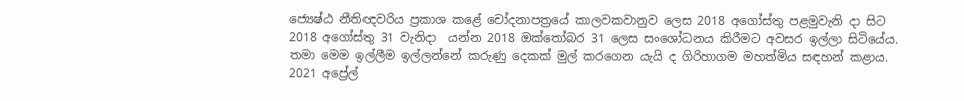ජ්‍යෙෂ්ඨ නීතිඥවරිය ප්‍රකාශ කළේ චෝදනාපත්‍රයේ කාලවකවානුව ලෙස 2018 අගෝස්තු පළමුවැනි දා සිට 2018 අගෝස්තු 31 වැනිදා  යන්න 2018 ඔක්තෝබර 31 ලෙස සංශෝධනය කිරීමට අවසර ඉල්ලා සිටියේය. තමා මෙම ඉල්ලීම ඉල්ලන්නේ කරුණු දෙකක් මුල් කරගෙන යැයි ද ගිරිහාගම මහත්මිය සඳහන් කළාය. 2021 අප්‍රේල්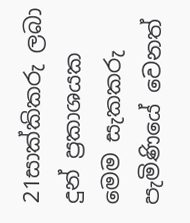21සාක්කිකරු ලබා දුන් ප්‍රකාශයක මෙම සැකකරු පැමිණියේ වෙනත්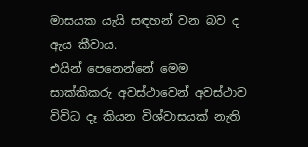මාසයක යැයි සඳහන් වන බව ද ඇය කීවාය.
එයින් පෙනෙන්නේ මෙම සාක්කිකරු අවස්ථාවෙන් අවස්ථාව විවිධ දෑ කියන විශ්වාසයක් නැති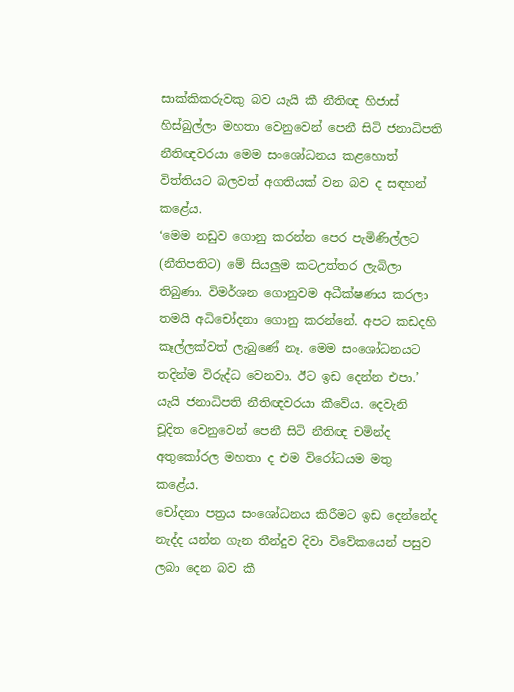සාක්කිකරුවකු බව යැයි කී නීතිඥ හිජාස් හිස්බුල්ලා මහතා වෙනුවෙන් පෙනී සිටි ජනාධිපති නීතිඥවරයා මෙම සංශෝධනය කළහොත් විත්තියට බලවත් අගතියක් වන බව ද සඳහන් කළේය.
‘මෙම නඩුව ගොනු කරන්න පෙර පැමිණිල්ලට (නීතිපතිට) මේ සියලුම කටඋත්තර ලැබිලා තිබුණා. විමර්ශන ගොනුවම අධීක්ෂණය කරලා තමයි අධිචෝදනා ගොනු කරන්නේ. අපට කඩදහි කෑල්ලක්වත් ලැබුණේ නෑ. මෙම සංශෝධනයට තදින්ම විරුද්ධ වෙනවා. ඊට ඉඩ දෙන්න එපා.’ යැයි ජනාධිපති නීතිඥවරයා කීවේය. දෙවැනි චූදිත වෙනුවෙන් පෙනී සිටි නීතිඥ චමින්ද අතුකෝරල මහතා ද එම විරෝධයම මතු කළේය.
චෝදනා පත්‍රය සංශෝධනය කිරීමට ඉඩ දෙන්නේද නැද්ද යන්න ගැන තීන්දුව දිවා විවේකයෙන් පසුව ලබා දෙන බව කී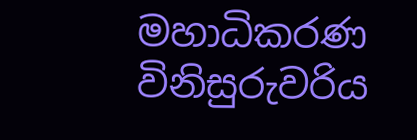මහාධිකරණ විනිසුරුවරිය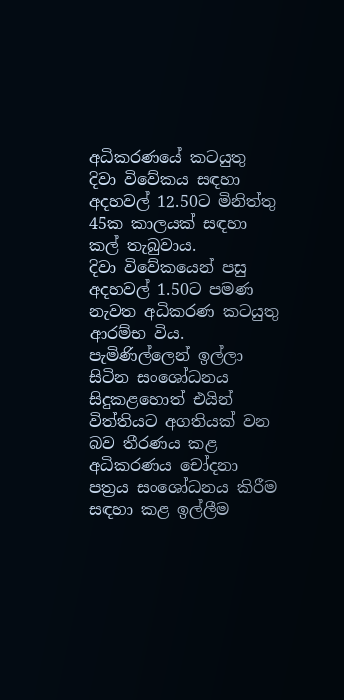අධිකරණයේ කටයුතු දිවා විවේකය සඳහා අදහවල් 12.50ට මිනිත්තු 45ක කාලයක් සඳහා කල් තැබුවාය.
දිවා විවේකයෙන් පසු අදහවල් 1.50ට පමණ නැවත අධිකරණ කටයුතු ආරම්භ විය. පැමිණිල්ලෙන් ඉල්ලා සිටින සංශෝධනය සිදුකළහොත් එයින් විත්තියට අගතියක් වන බව තීරණය කළ අධිකරණය චෝදනා පත්‍රය සංශෝධනය කිරීම සඳහා කළ ඉල්ලීම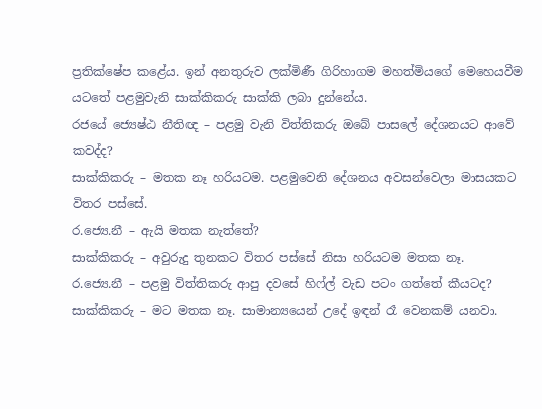ප්‍රතික්ෂේප කළේය. ඉන් අනතුරුව ලක්මිණී ගිරිහාගම මහත්මියගේ මෙහෙයවීම යටතේ පළමුවැනි සාක්කිකරු සාක්කි ලබා දුන්නේය.
රජයේ ජ්‍යෙෂ්ඨ නීතිඥ – පළමු වැනි විත්තිකරු ඔබේ පාසලේ දේශනයට ආවේ කවද්ද?
සාක්කිකරු – මතක නෑ හරියටම. පළමුවෙනි දේශනය අවසන්වෙලා මාසයකට විතර පස්සේ.
ර.ජ්‍යෙ.නී – ඇයි මතක නැත්තේ?
සාක්කිකරු – අවුරුදු තුනකට විතර පස්සේ නිසා හරියටම මතක නෑ.
ර.ජ්‍යෙ.නී – පළමු විත්තිකරු ආපු දවසේ හිෆ්ල් වැඩ පටං ගත්තේ කීයටද?
සාක්කිකරු – මට මතක නෑ. සාමාන්‍යයෙන් උදේ ඉඳන් රෑ වෙනකම් යනවා.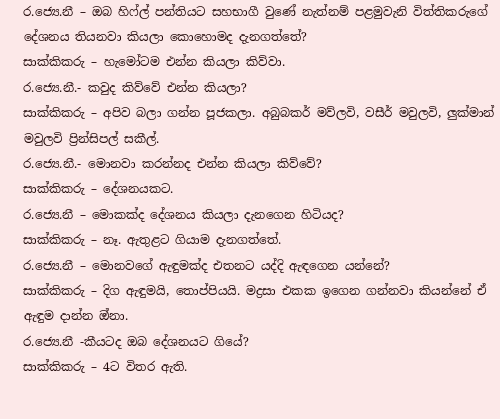ර.ජ්‍යෙ.නී – ඔබ හිෆ්ල් පන්තියට සහභාගී වුණේ නැත්නම් පළමුවැනි විත්තිකරුගේ දේශනය තියනවා කියලා කොහොමද දැනගත්තේ?
සාක්කිකරු – හැමෝටම එන්න කියලා කිව්වා.
ර.ජ්‍යෙ.නී.- කවුද කිව්වේ එන්න කියලා?
සාක්කිකරු – අපිව බලා ගන්න පූජකලා. අබුබකර් මව්ලවි, වසීර් මවුලවි, ලුක්මාන් මවුලවි ප්‍රින්සිපල් සකීල්.
ර.ජ්‍යෙ.නී.- මොනවා කරන්නද එන්න කියලා කිව්වේ?
සාක්කිකරු – දේශනයකට.
ර.ජ්‍යෙ.නී – මොකක්ද දේශනය කියලා දැනගෙන හිටියද?
සාක්කිකරු – නෑ. ඇතුළට ගියාම දැනගත්තේ.
ර.ජ්‍යෙ.නී – මොනවගේ ඇඳුමක්ද එතනට යද්දි ඇඳගෙන යන්නේ?
සාක්කිකරු – දිග ඇඳුමයි, තොප්පියයි. මද්‍රසා එකක ඉගෙන ගන්නවා කියන්නේ ඒ ඇඳුම දාන්න ඔ්නා.
ර.ජ්‍යෙ.නී -කීයටද ඔබ දේශනයට ගියේ?
සාක්කිකරු – 4ට විතර ඇති.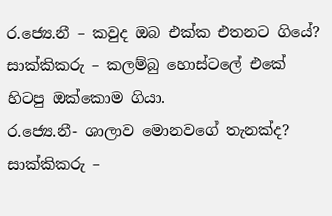ර.ජ්‍යෙ.නී – කවුද ඔබ එක්ක එතනට ගියේ?
සාක්කිකරු – කලම්බු හොස්ටලේ එකේ හිටපු ඔක්කොම ගියා.
ර.ජ්‍යෙ.නී- ශාලාව මොනවගේ තැනක්ද?
සාක්කිකරු –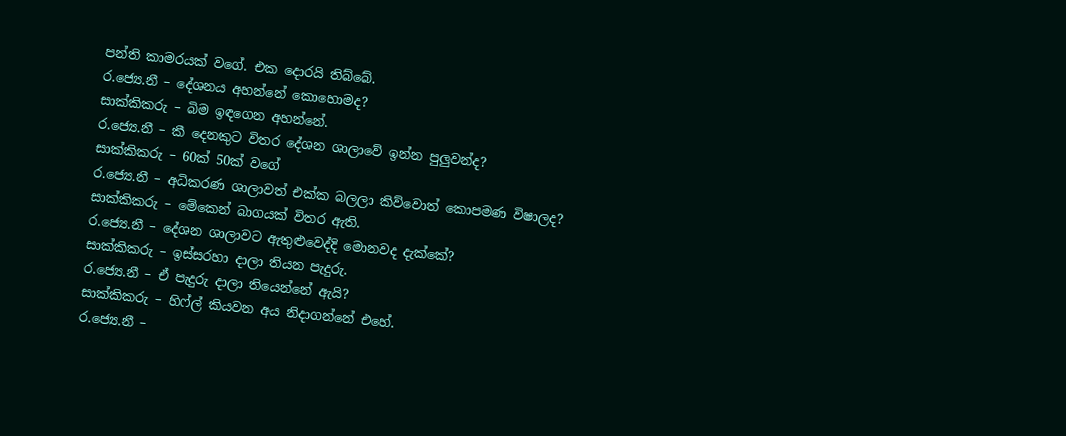පන්ති කාමරයක් වගේ. එක දොරයි තිබ්බේ.
ර.ජ්‍යෙ.නී – දේශනය අහන්නේ කොහොමද?
සාක්කිකරු – බිම ඉඳගෙන අහන්නේ.
ර.ජ්‍යෙ.නී – කී දෙනකුට විතර දේශන ශාලාවේ ඉන්න පුලුවන්ද?
සාක්කිකරු – 60ක් 50ක් වගේ
ර.ජ්‍යෙ.නී – අධිකරණ ශාලාවත් එක්ක බලලා කිව්වොත් කොපමණ විෂාලද?
සාක්කිකරු – මේකෙන් බාගයක් විතර ඇති.
ර.ජ්‍යෙ.නී – දේශන ශාලාවට ඇතුළුවෙද්දි මොනවද දැක්කේ?
සාක්කිකරු – ඉස්සරහා දාලා තියන පැදුරු.
ර.ජ්‍යෙ.නී – ඒ පැදුරු දාලා තියෙන්නේ ඇයි?
සාක්කිකරු – හිෆ්ල් කියවන අය නිදාගන්නේ එහේ.
ර.ජ්‍යෙ.නී –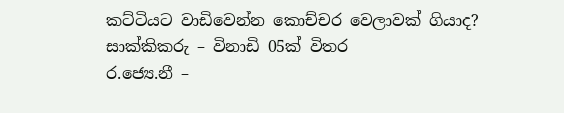කට්ටියට වාඩිවෙන්න කොච්චර වෙලාවක් ගියාද?
සාක්කිකරු – විනාඩි 05ක් විතර
ර.ජ්‍යෙ.නී –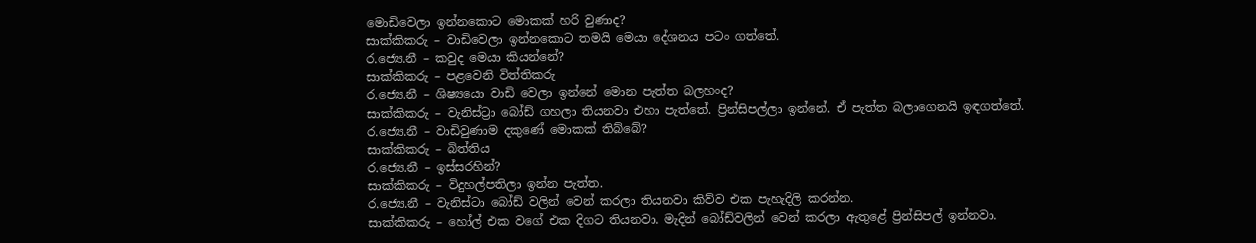මොඩිවෙලා ඉන්නකොට මොකක් හරි වුණාද?
සාක්කිකරු – වාඩිවෙලා ඉන්නකොට තමයි මෙයා දේශනය පටං ගත්තේ.
ර.ජ්‍යෙ.නී – කවුද මෙයා කියන්නේ?
සාක්කිකරු – පළවෙනි විත්තිකරු
ර.ජ්‍යෙ.නී – ශිෂ්‍යයො වාඩි වෙලා ඉන්නේ මොන පැත්ත බලහංද?
සාක්කිකරු – වැනිස්ට්‍රා බෝඩ් ගහලා තියනවා එහා පැත්තේ. ප්‍රින්සිපල්ලා ඉන්නේ. ඒ පැත්ත බලාගෙනයි ඉඳගත්තේ.
ර.ජ්‍යෙ.නී – වාඩිවුණාම දකුණේ මොකක් තිබ්බේ?
සාක්කිකරු – බිත්තිය
ර.ජ්‍යෙ.නී – ඉස්සරහින්?
සාක්කිකරු – විදුහල්පතිලා ඉන්න පැත්ත.
ර.ජ්‍යෙ.නී – වැනිස්ටා බෝඩ් වලින් වෙන් කරලා තියනවා කිව්ව එක පැහැදිලි කරන්න.
සාක්කිකරු – හෝල් එක වගේ එක දිගට තියනවා. මැදින් බෝඩ්වලින් වෙන් කරලා ඇතුළේ ප්‍රින්සිපල් ඉන්නවා.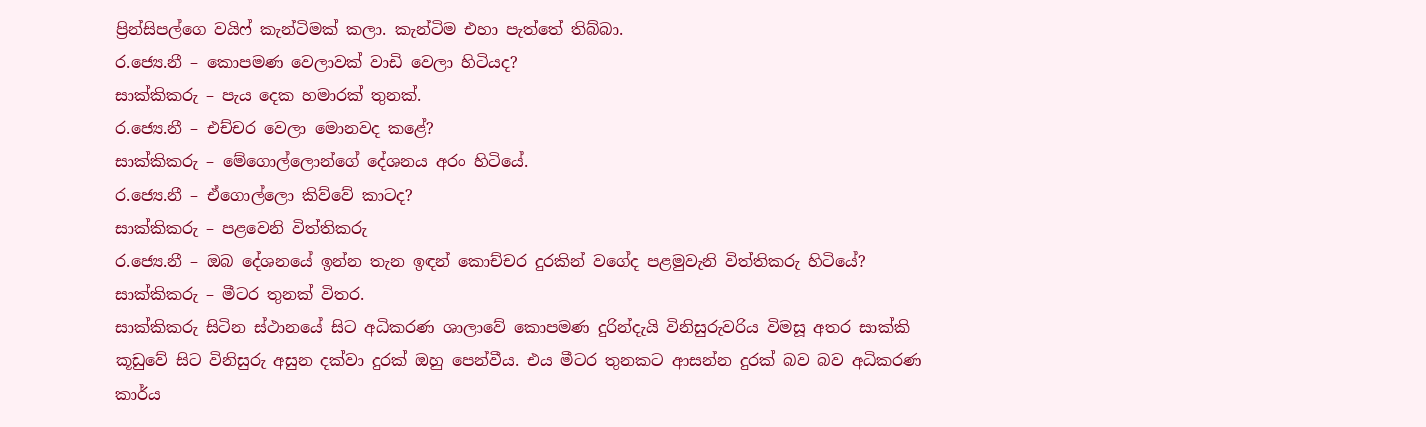ප්‍රින්සිපල්ගෙ වයිෆ් කැන්ටිමක් කලා. කැන්ටිම එහා පැත්තේ තිබ්බා.
ර.ජ්‍යෙ.නී – කොපමණ වෙලාවක් වාඩි වෙලා හිටියද?
සාක්කිකරු – පැය දෙක හමාරක් තුනක්.
ර.ජ්‍යෙ.නී – එච්චර වෙලා මොනවද කළේ?
සාක්කිකරු – මේගොල්ලොන්ගේ දේශනය අරං හිටියේ.
ර.ජ්‍යෙ.නී – ඒගොල්ලො කිව්වේ කාටද?
සාක්කිකරු – පළවෙනි විත්තිකරු
ර.ජ්‍යෙ.නී – ඔබ දේශනයේ ඉන්න තැන ඉඳන් කොච්චර දුරකින් වගේද පළමුවැනි විත්තිකරු හිටියේ?
සාක්කිකරු – මීටර තුනක් විතර.
සාක්කිකරු සිටින ස්ථානයේ සිට අධිකරණ ශාලාවේ කොපමණ දුරින්දැයි විනිසුරුවරිය විමසූ අතර සාක්කි කූඩුවේ සිට විනිසුරු අසුන දක්වා දුරක් ඔහු පෙන්වීය. එය මීටර තුනකට ආසන්න දුරක් බව බව අධිකරණ කාර්ය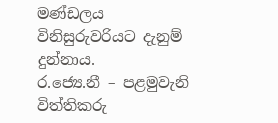මණ්ඩලය විනිසුරුවරියට දැනුම් දුන්නාය.
ර.ජ්‍යෙ.නී – පළමුවැනි විත්තිකරු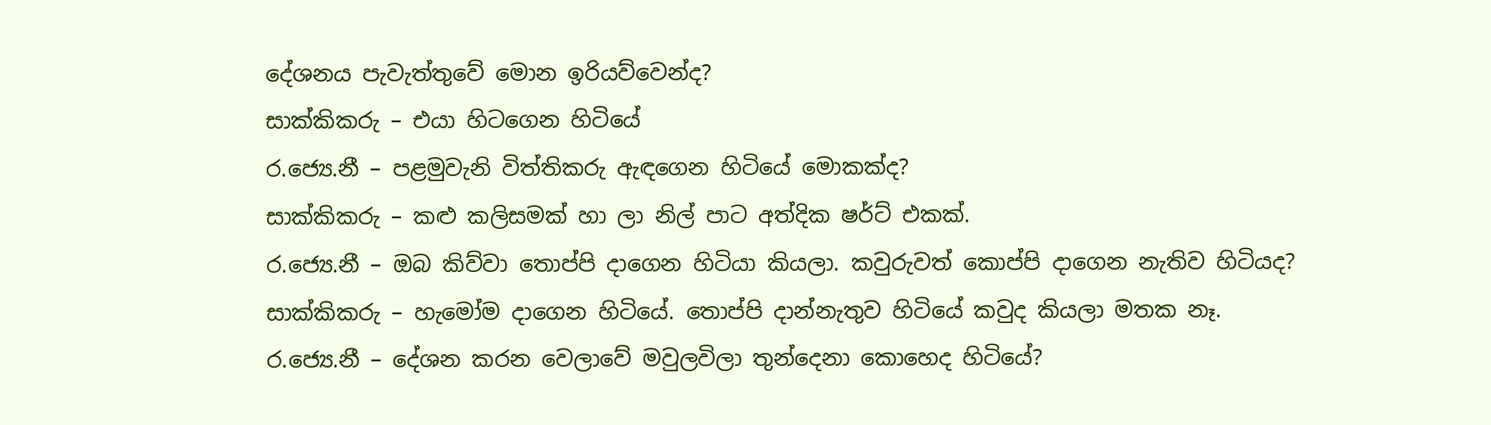දේශනය පැවැත්තුවේ මොන ඉරියව්වෙන්ද?
සාක්කිකරු – එයා හිටගෙන හිටියේ
ර.ජ්‍යෙ.නී – පළමුවැනි විත්තිකරු ඇඳගෙන හිටියේ මොකක්ද?
සාක්කිකරු – කළු කලිසමක් හා ලා නිල් පාට අත්දික ෂර්ට් එකක්.
ර.ජ්‍යෙ.නී – ඔබ කිව්වා තොප්පි දාගෙන හිටියා කියලා. කවුරුවත් කොප්පි දාගෙන නැතිව හිටියද?
සාක්කිකරු – හැමෝම දාගෙන හිටියේ. තොප්පි දාන්නැතුව හිටියේ කවුද කියලා මතක නෑ.
ර.ජ්‍යෙ.නී – දේශන කරන වෙලාවේ මවුලවිලා තුන්දෙනා කොහෙද හිටියේ?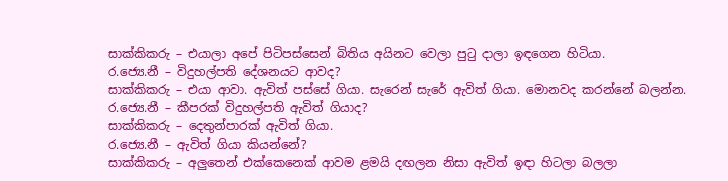සාක්කිකරු – එයාලා අපේ පිටිපස්සෙන් බිතිය අයිනට වෙලා පුටු දාලා ඉඳගෙන හිටියා.
ර.ජ්‍යෙ.නී – විදුහල්පති දේශනයට ආවද?
සාක්කිකරු – එයා ආවා. ඇවිත් පස්සේ ගියා. සැරෙන් සැරේ ඇවිත් ගියා. මොනවද කරන්නේ බලන්න.
ර.ජ්‍යෙ.නී – කීපරක් විදුහල්පති ඇවිත් ගියාද?
සාක්කිකරු – දෙතුන්පාරක් ඇවිත් ගියා.
ර.ජ්‍යෙ.නී – ඇවිත් ගියා කියන්නේ?
සාක්කිකරු – අලුතෙන් එක්කෙනෙක් ආවම ළමයි දඟලන නිසා ඇවිත් ඉඳා හිටලා බලලා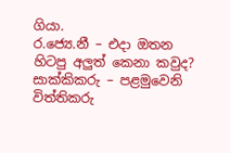ගියා.
ර.ජ්‍යෙ.නී – එදා ඔතන හිටපු අලුත් කෙනා කවුද?
සාක්කිකරු – පළමුවෙනි විත්තිකරු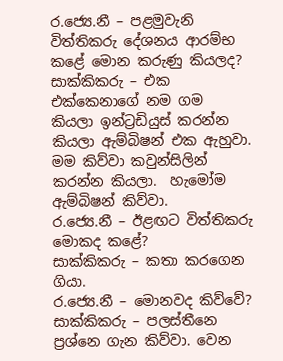ර.ජ්‍යෙ.නී – පළමුවැනි විත්තිකරු දේශනය ආරම්භ කළේ මොන කරුණු කියලද?
සාක්කිකරු – එක එක්කෙනාගේ නම ගම කියලා ඉන්ට්‍රඩියුස් කරන්න කියලා ඇම්බිෂන් එක ඇහුවා. මම කිව්වා කවුන්සිලින් කරන්න කියලා.  හැමෝම ඇම්බිෂන් කිව්වා.
ර.ජ්‍යෙ.නී – ඊළඟට විත්තිකරු මොකද කළේ?
සාක්කිකරු – කතා කරගෙන ගියා.
ර.ජ්‍යෙ.නී – මොනවද කිව්වේ?
සාක්කිකරු – පලස්තීනෙ ප්‍රශ්නෙ ගැන කිව්වා. වෙන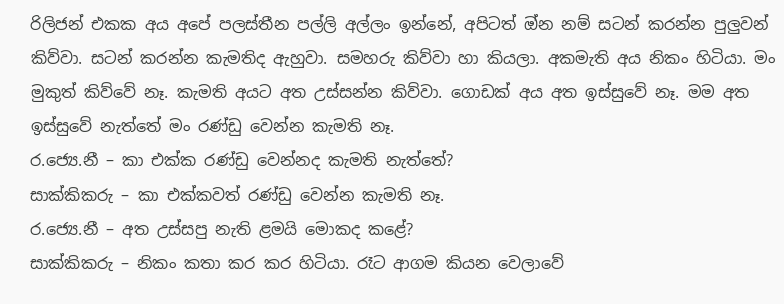රිලිජන් එකක අය අපේ පලස්තීන පල්ලි අල්ලං ඉන්නේ, අපිටත් ඔ්න නම් සටන් කරන්න පුලුවන් කිව්වා. සටන් කරන්න කැමතිද ඇහුවා. සමහරු කිව්වා හා කියලා. අකමැති අය නිකං හිටියා. මං මුකුත් කිව්වේ නෑ. කැමති අයට අත උස්සන්න කිව්වා. ගොඩක් අය අත ඉස්සුවේ නෑ. මම අත ඉස්සුවේ නැත්තේ මං රණ්ඩු වෙන්න කැමති නෑ.
ර.ජ්‍යෙ.නී – කා එක්ක රණ්ඩු වෙන්නද කැමති නැත්තේ?
සාක්කිකරු – කා එක්කවත් රණ්ඩු වෙන්න කැමති නෑ.
ර.ජ්‍යෙ.නී – අත උස්සපු නැති ළමයි මොකද කළේ?
සාක්කිකරු – නිකං කතා කර කර හිටියා. රෑට ආගම කියන වෙලාවේ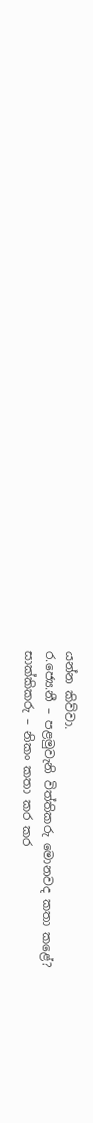යන්න කිව්වා.
ර.ජ්‍යෙ.නී – පළමුවැනි විත්තිකරු මොනවද කතා කළේ?
සාක්කිකරු – නිකං කතා කර කර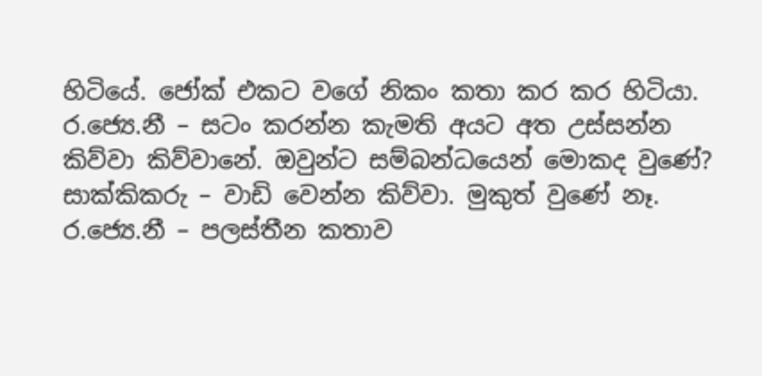හිටියේ. ජෝක් එකට වගේ නිකං කතා කර කර හිටියා.
ර.ජ්‍යෙ.නී – සටං කරන්න කැමති අයට අත උස්සන්න කිව්වා කිව්වානේ. ඔවුන්ට සම්බන්ධයෙන් මොකද වුණේ?
සාක්කිකරු – වාඩි වෙන්න කිව්වා. මුකුත් වුණේ නෑ.
ර.ජ්‍යෙ.නී – පලස්තීන කතාව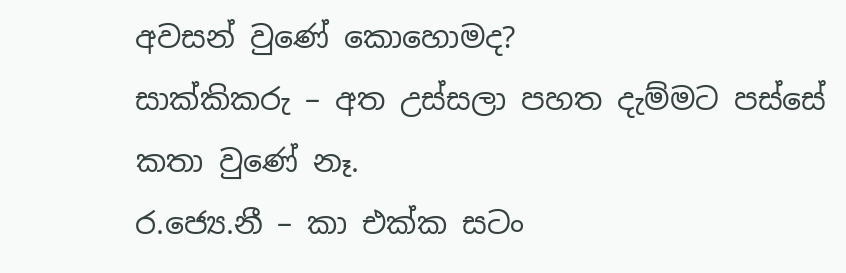අවසන් වුණේ කොහොමද?
සාක්කිකරු – අත උස්සලා පහත දැම්මට පස්සේ කතා වුණේ නෑ.
ර.ජ්‍යෙ.නී – කා එක්ක සටං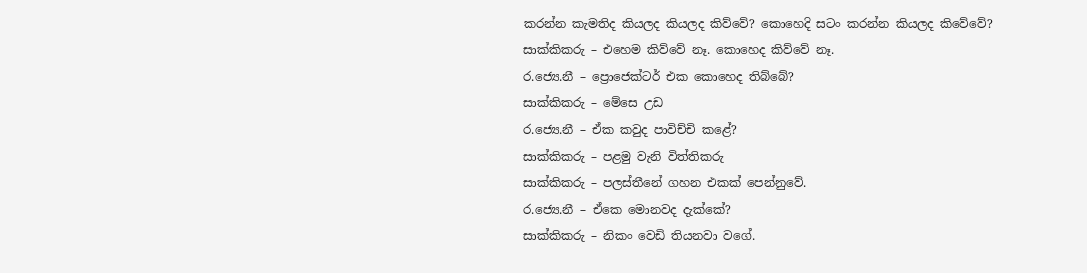කරන්න කැමතිද කියලද කියලද කිව්වේ? කොහෙදි සටං කරන්න කියලද කිවේවේ?
සාක්කිකරු – එහෙම කිව්වේ නෑ. කොහෙද කිව්වේ නෑ.
ර.ජ්‍යෙ.නී – ප්‍රොජෙක්ටර් එක කොහෙද තිබ්බේ?
සාක්කිකරු – මේසෙ උඩ
ර.ජ්‍යෙ.නී – ඒක කවුද පාවිච්චි කළේ?
සාක්කිකරු – පළමු වැනි විත්තිකරු
සාක්කිකරු – පලස්තීනේ ගහන එකක් පෙන්නුවේ.
ර.ජ්‍යෙ.නී – ඒකෙ මොනවද දැක්කේ?
සාක්කිකරු – නිකං වෙඩි තියනවා වගේ.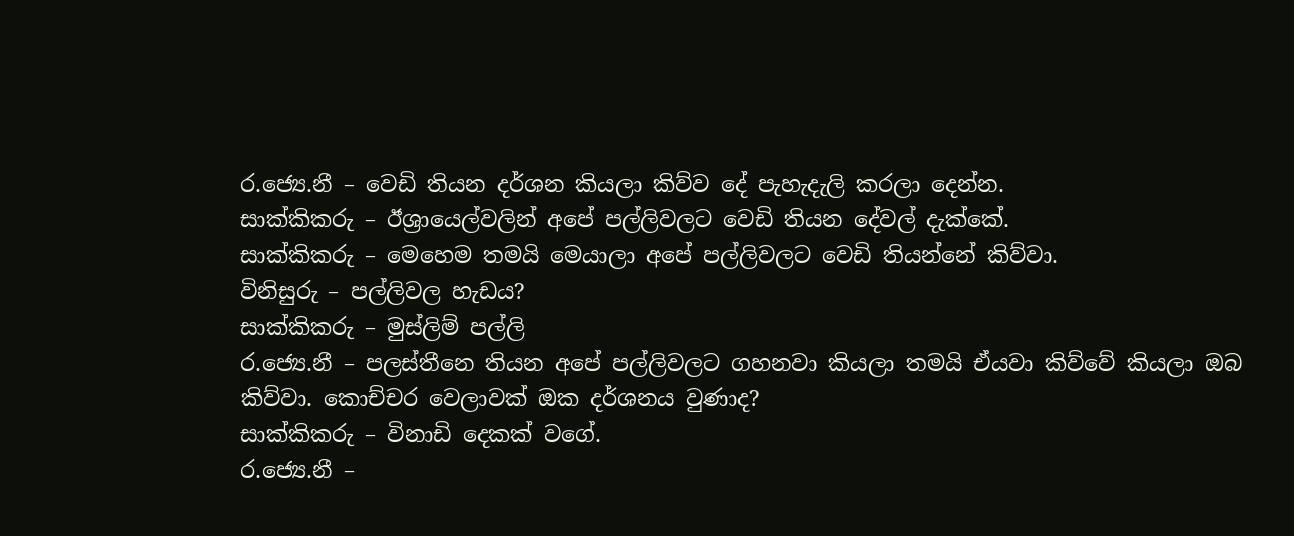ර.ජ්‍යෙ.නී – වෙඩි තියන දර්ශන කියලා කිව්ව දේ පැහැදැලි කරලා දෙන්න.
සාක්කිකරු – ඊශ්‍රායෙල්වලින් අපේ පල්ලිවලට වෙඩි තියන දේවල් දැක්කේ.
සාක්කිකරු – මෙහෙම තමයි මෙයාලා අපේ පල්ලිවලට වෙඩි තියන්නේ කිව්වා.
විනිසුරු – පල්ලිවල හැඩය?
සාක්කිකරු – මුස්ලිම් පල්ලි
ර.ජ්‍යෙ.නී – පලස්තීනෙ තියන අපේ පල්ලිවලට ගහනවා කියලා තමයි ඒයවා කිව්වේ කියලා ඔබ කිව්වා. කොච්චර වෙලාවක් ඔක දර්ශනය වුණාද?
සාක්කිකරු – විනාඩි දෙකක් වගේ.
ර.ජ්‍යෙ.නී –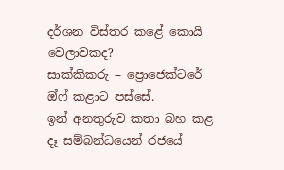දර්ශන විස්තර කළේ කොයි වෙලාවකද?
සාක්කිකරු – ප්‍රොජෙක්ටරේ ඔ්ෆ් කළාට පස්සේ.
ඉන් අනතුරුව කතා බහ කළ දෑ සම්බන්ධයෙන් රජයේ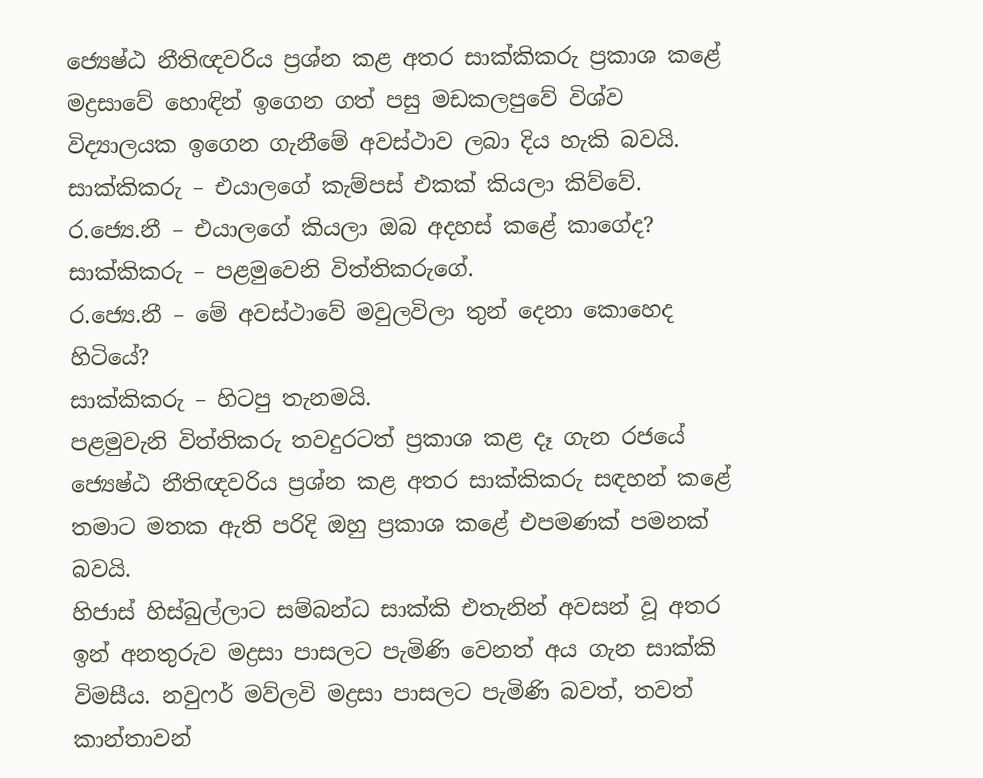ජ්‍යෙෂ්ඨ නීතිඥවරිය ප්‍රශ්න කළ අතර සාක්කිකරු ප්‍රකාශ කළේ මද්‍රසාවේ හොඳින් ඉගෙන ගත් පසු මඩකලපුවේ විශ්ව විද්‍යාලයක ඉගෙන ගැනීමේ අවස්ථාව ලබා දිය හැකි බවයි.
සාක්කිකරු – එයාලගේ කැම්පස් එකක් කියලා කිව්වේ.
ර.ජ්‍යෙ.නී – එයාලගේ කියලා ඔබ අදහස් කළේ කාගේද?
සාක්කිකරු – පළමුවෙනි විත්තිකරුගේ.
ර.ජ්‍යෙ.නී – මේ අවස්ථාවේ මවුලවිලා තුන් දෙනා කොහෙද හිටියේ?
සාක්කිකරු – හිටපු තැනමයි.
පළමුවැනි විත්තිකරු තවදුරටත් ප්‍රකාශ කළ දෑ ගැන රජයේ ජ්‍යෙෂ්ඨ නීතිඥවරිය ප්‍රශ්න කළ අතර සාක්කිකරු සඳහන් කළේ තමාට මතක ඇති පරිදි ඔහු ප්‍රකාශ කළේ එපමණක් පමනක් බවයි.
හිජාස් හිස්බුල්ලාට සම්බන්ධ සාක්කි එතැනින් අවසන් වූ අතර ඉන් අනතුරුව මද්‍රසා පාසලට පැමිණි වෙනත් අය ගැන සාක්කි විමසීය. නවුෆර් මව්ලවි මද්‍රසා පාසලට පැමිණි බවත්, තවත් කාන්තාවන්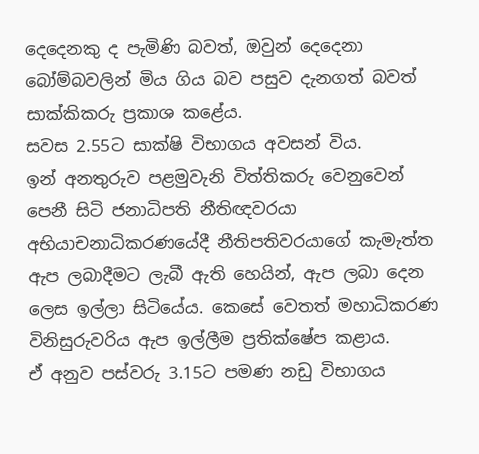දෙදෙනකු ද පැමිණි බවත්, ඔවුන් දෙදෙනා බෝම්බවලින් මිය ගිය බව පසුව දැනගත් බවත් සාක්කිකරු ප්‍රකාශ කළේය.
සවස 2.55ට සාක්ෂි විභාගය අවසන් විය.
ඉන් අනතුරුව පළමුවැනි විත්තිකරු වෙනුවෙන් පෙනී සිටි ජනාධිපති නීතිඥවරයා අභියාචනාධිකරණයේදී නීතිපතිවරයාගේ කැමැත්ත ඇප ලබාදීමට ලැබී ඇති හෙයින්, ඇප ලබා දෙන ලෙස ඉල්ලා සිටියේය. කෙසේ වෙතත් මහාධිකරණ විනිසුරුවරිය ඇප ඉල්ලීම ප්‍රතික්ෂේප කළාය.
ඒ අනුව පස්වරු 3.15ට පමණ නඩු විභාගය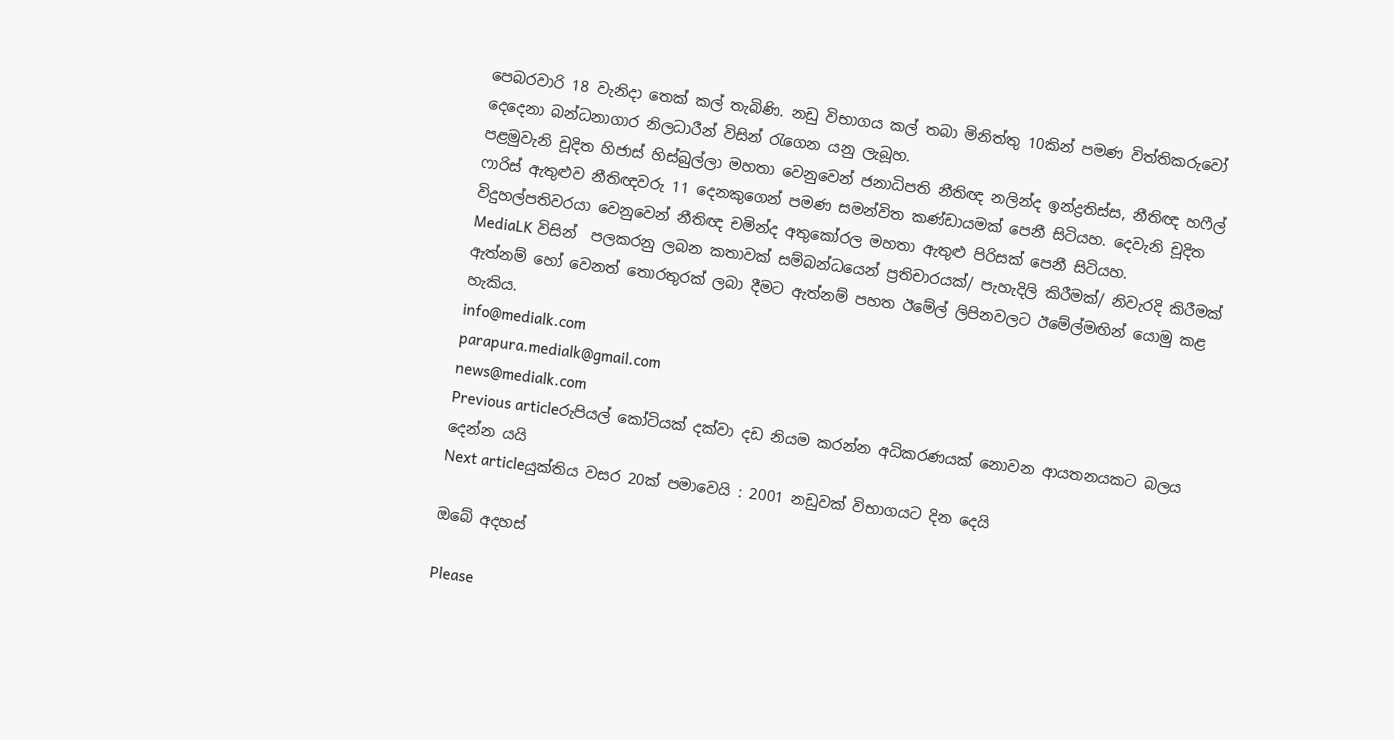පෙබරවාරි 18 වැනිදා තෙක් කල් තැබිණි. නඩු විභාගය කල් තබා මිනිත්තු 10කින් පමණ විත්තිකරුවෝ දෙදෙනා බන්ධනාගාර නිලධාරීන් විසින් රැගෙන යනු ලැබූහ.
පළමුවැනි චූදිත හිජාස් හිස්බුල්ලා මහතා වෙනුවෙන් ජනාධිපති නීතිඥ නලින්ද ඉන්ද්‍රතිස්ස, නීතිඥ හෆීල් ෆාරිස් ඇතුළුව නීතිඥවරු 11 දෙනකුගෙන් පමණ සමන්විත කණ්ඩායමක් පෙනී සිටියහ. දෙවැනි චූදිත විදුහල්පතිවරයා වෙනුවෙන් නීතිඥ චමින්ද අතුකෝරල මහතා ඇතුළු පිරිසක් පෙනී සිටියහ.
MediaLK විසින්  පලකරනු ලබන කතාවක් සම්බන්ධයෙන් ප්‍රතිචාරයක්/ පැහැදිලි කිරීමක්/ නිවැරදි කිරීමක් ඇත්නම් හෝ වෙනත් තොරතුරක් ලබා දීමට ඇත්නම් පහත ඊමේල් ලිපිනවලට ඊමේල්මඟින් යොමු කළ හැකිය.
info@medialk.com
parapura.medialk@gmail.com
news@medialk.com
Previous articleරුපියල් කෝටියක් දක්වා දඩ නියම කරන්න අධිකරණයක් නොවන ආයතනයකට බලය දෙන්න යයි
Next articleයුක්තිය වසර 20ක් පමාවෙයි : 2001 නඩුවක් විභාගයට දින දෙයි

ඔබේ අදහස්

Please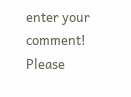enter your comment!
Please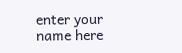enter your name here